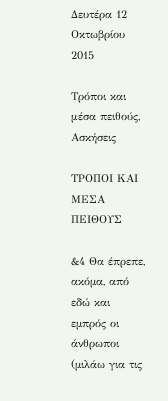Δευτέρα 12 Οκτωβρίου 2015

Τρόποι και μέσα πειθούς, Ασκήσεις

ΤΡΟΠΟΙ ΚΑΙ ΜΕΣΑ ΠΕΙΘΟΥΣ

&4 Θα έπρεπε, ακόµα, από εδώ και εµπρός οι άνθρωποι (µιλάω για τις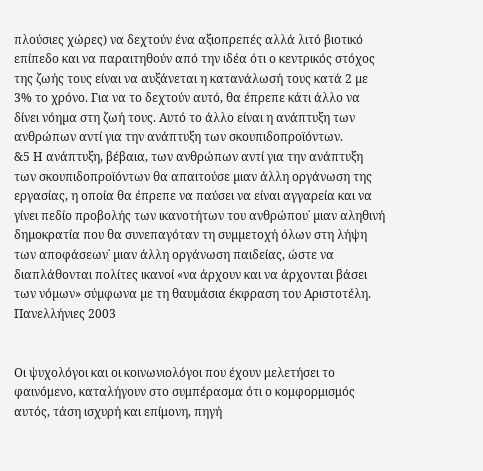πλούσιες χώρες) να δεχτούν ένα αξιοπρεπές αλλά λιτό βιοτικό επίπεδο και να παραιτηθούν από την ιδέα ότι ο κεντρικός στόχος της ζωής τους είναι να αυξάνεται η κατανάλωσή τους κατά 2 µε 3% το χρόνο. Για να το δεχτούν αυτό, θα έπρεπε κάτι άλλο να δίνει νόηµα στη ζωή τους. Αυτό το άλλο είναι η ανάπτυξη των ανθρώπων αντί για την ανάπτυξη των σκουπιδοπροϊόντων.
&5 Η ανάπτυξη, βέβαια, των ανθρώπων αντί για την ανάπτυξη των σκουπιδοπροϊόντων θα απαιτούσε µιαν άλλη οργάνωση της εργασίας, η οποία θα έπρεπε να παύσει να είναι αγγαρεία και να γίνει πεδίο προβολής των ικανοτήτων του ανθρώπου˙ µιαν αληθινή δηµοκρατία που θα συνεπαγόταν τη συµµετοχή όλων στη λήψη των αποφάσεων˙ µιαν άλλη οργάνωση παιδείας, ώστε να διαπλάθονται πολίτες ικανοί «να άρχουν και να άρχονται βάσει των νόµων» σύµφωνα µε τη θαυµάσια έκφραση του Αριστοτέλη.
Πανελλήνιες 2003


Οι ψυχολόγοι και οι κοινωνιολόγοι που έχουν μελετήσει το φαινόμενο, καταλήγουν στο συμπέρασμα ότι ο κομφορμισμός αυτός, τάση ισχυρή και επίμονη, πηγή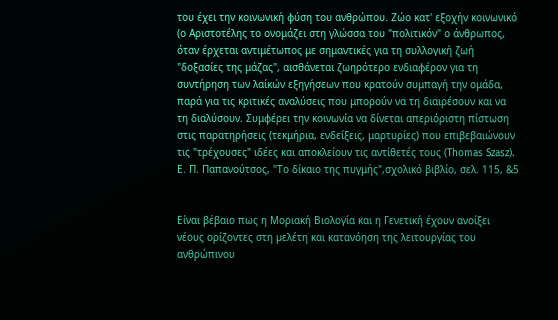του έχει την κοινωνική φύση του ανθρώπου. Ζώο κατ' εξοχήν κοινωνικό (ο Αριστοτέλης το ονομάζει στη γλώσσα του "πολιτικόν" ο άνθρωπος, όταν έρχεται αντιμέτωπος με σημαντικές για τη συλλογική ζωή "δοξασίες της μάζας", αισθάνεται ζωηρότερο ενδιαφέρον για τη συντήρηση των λαίκών εξηγήσεων που κρατούν συμπαγή την ομάδα, παρά για τις κριτικές αναλύσεις που μπορούν να τη διαιρέσουν και να τη διαλύσουν. Συμφέρει την κοινωνία να δίνεται απεριόριστη πίστωση στις παρατηρήσεις (τεκμήρια, ενδείξεις, μαρτυρίες) που επιβεβαιώνουν τις "τρέχουσες" ιδέες και αποκλείουν τις αντίθετές τους (Thomas Szasz).
Ε. Π. Παπανούτσος, "Το δίκαιο της πυγμής",σχολικό βιβλίο, σελ. 115, &5


Είναι βέβαιο πως η Μοριακή Βιολογία και η Γενετική έχουν ανοίξει νέους ορίζοντες στη µελέτη και κατανόηση της λειτουργίας του ανθρώπινου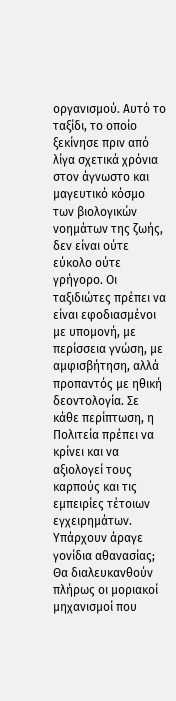οργανισµού. Αυτό το ταξίδι, το οποίο ξεκίνησε πριν από λίγα σχετικά χρόνια στον άγνωστο και µαγευτικό κόσµο των βιολογικών νοηµάτων της ζωής, δεν είναι ούτε εύκολο ούτε γρήγορο. Οι ταξιδιώτες πρέπει να είναι εφοδιασµένοι µε υποµονή, µε περίσσεια γνώση, µε αµφισβήτηση, αλλά προπαντός µε ηθική δεοντολογία. Σε κάθε περίπτωση, η Πολιτεία πρέπει να κρίνει και να αξιολογεί τους καρπούς και τις εµπειρίες τέτοιων εγχειρηµάτων. Υπάρχουν άραγε γονίδια αθανασίας; Θα διαλευκανθούν πλήρως οι µοριακοί µηχανισµοί που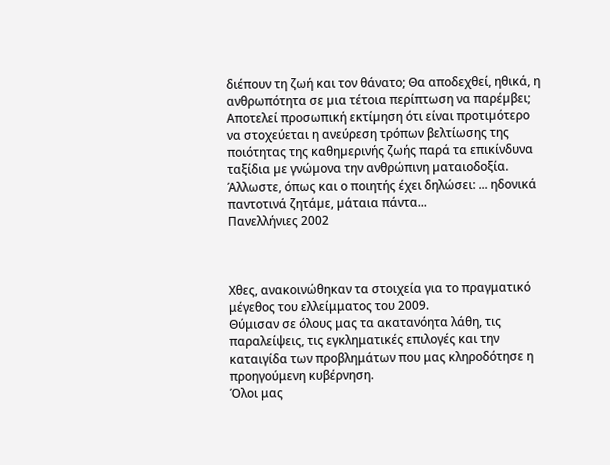διέπουν τη ζωή και τον θάνατο; Θα αποδεχθεί, ηθικά, η ανθρωπότητα σε µια τέτοια περίπτωση να παρέµβει; Αποτελεί προσωπική εκτίµηση ότι είναι προτιµότερο να στοχεύεται η ανεύρεση τρόπων βελτίωσης της ποιότητας της καθηµερινής ζωής παρά τα επικίνδυνα ταξίδια µε γνώµονα την ανθρώπινη µαταιοδοξία. Άλλωστε, όπως και ο ποιητής έχει δηλώσει: ... ηδονικά παντοτινά ζητάµε, µάταια πάντα...
Πανελλήνιες 2002



Χθες, ανακοινώθηκαν τα στοιχεία για το πραγματικό μέγεθος του ελλείμματος του 2009.
Θύμισαν σε όλους μας τα ακατανόητα λάθη, τις παραλείψεις, τις εγκληματικές επιλογές και την καταιγίδα των προβλημάτων που μας κληροδότησε η προηγούμενη κυβέρνηση.
Όλοι μας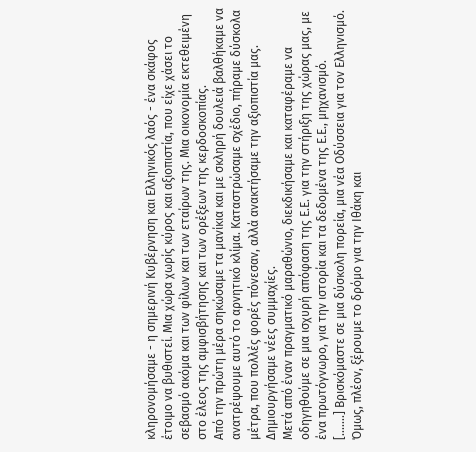κληρονομήσαμε - η σημερινή Κυβέρνηση και Ελληνικός λαός - ένα σκάφος έτοιμο να βυθιστεί. Μια χώρα χωρίς κύρος και αξιοπιστία, που είχε χάσει το σεβασμό ακόμα και των φίλων και των εταίρων της. Μια οικονομία εκτεθειμένη στο έλεος της αμφισβήτησης και των ορέξεων της κερδοσκοπίας.
Από την πρώτη μέρα σηκώσαμε τα μανίκια και με σκληρή δουλειά βαλθήκαμε να ανατρέψουμε αυτό το αρνητικό κλίμα. Καταστρώσαμε σχέδιο, πήραμε δύσκολα μέτρα, που πολλές φορές πόνεσαν, αλλά ανακτήσαμε την αξιοπιστία μας. Δημιουργήσαμε νέες συμμαχίες.
Μετά από έναν πραγματικό μαραθώνιο, διεκδικήσαμε και καταφέραμε να οδηγηθούμε σε μια ισχυρή απόφαση της Ε.Ε. για την στήριξη της χώρας μας, με ένα πρωτόγνωρο, για την ιστορία και τα δεδομένα της Ε.Ε., μηχανισμό.
[.......] Βρισκόμαστε σε μια δύσκολη πορεία, μια νέα Οδύσσεια για τον Ελληνισμό.
Όμως, πλέον, ξέρουμε το δρόμο για την Ιθάκη και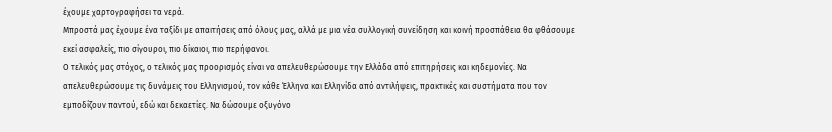έχουμε χαρτογραφήσει τα νερά.
Μπροστά μας έχουμε ένα ταξίδι με απαιτήσεις από όλους μας, αλλά με μια νέα συλλογική συνείδηση και κοινή προσπάθεια θα φθάσουμε εκεί ασφαλείς, πιο σίγουροι, πιο δίκαιοι, πιο περήφανοι.
Ο τελικός μας στόχος, ο τελικός μας προορισμός είναι να απελευθερώσουμε την Ελλάδα από επιτηρήσεις και κηδεμονίες. Να απελευθερώσουμε τις δυνάμεις του Ελληνισμού, τον κάθε Έλληνα και Ελληνίδα από αντιλήψεις, πρακτικές και συστήματα που τον εμποδίζουν παντού, εδώ και δεκαετίες. Να δώσουμε οξυγόνο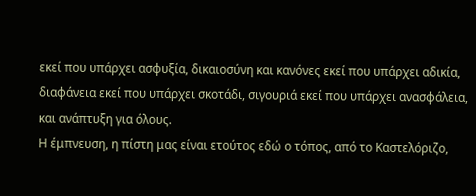εκεί που υπάρχει ασφυξία, δικαιοσύνη και κανόνες εκεί που υπάρχει αδικία, διαφάνεια εκεί που υπάρχει σκοτάδι, σιγουριά εκεί που υπάρχει ανασφάλεια, και ανάπτυξη για όλους.
Η έμπνευση, η πίστη μας είναι ετούτος εδώ ο τόπος, από το Καστελόριζο,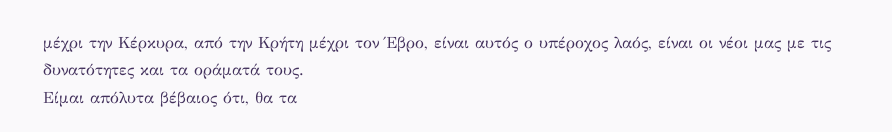μέχρι την Κέρκυρα, από την Κρήτη μέχρι τον Έβρο, είναι αυτός ο υπέροχος λαός, είναι οι νέοι μας με τις δυνατότητες και τα οράματά τους.
Είμαι απόλυτα βέβαιος ότι, θα τα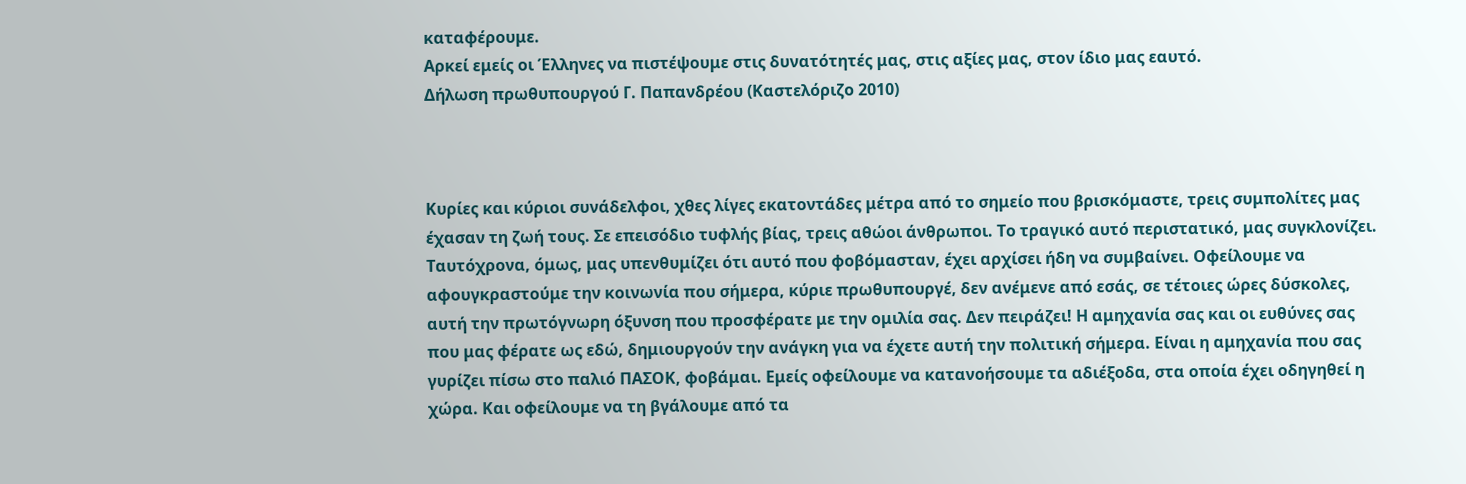καταφέρουμε.
Αρκεί εμείς οι Έλληνες να πιστέψουμε στις δυνατότητές μας, στις αξίες μας, στον ίδιο μας εαυτό.
Δήλωση πρωθυπουργού Γ. Παπανδρέου (Καστελόριζο 2010)



Κυρίες και κύριοι συνάδελφοι, χθες λίγες εκατοντάδες μέτρα από το σημείο που βρισκόμαστε, τρεις συμπολίτες μας έχασαν τη ζωή τους. Σε επεισόδιο τυφλής βίας, τρεις αθώοι άνθρωποι. Το τραγικό αυτό περιστατικό, μας συγκλονίζει. Ταυτόχρονα, όμως, μας υπενθυμίζει ότι αυτό που φοβόμασταν, έχει αρχίσει ήδη να συμβαίνει. Οφείλουμε να αφουγκραστούμε την κοινωνία που σήμερα, κύριε πρωθυπουργέ, δεν ανέμενε από εσάς, σε τέτοιες ώρες δύσκολες, αυτή την πρωτόγνωρη όξυνση που προσφέρατε με την ομιλία σας. Δεν πειράζει! Η αμηχανία σας και οι ευθύνες σας που μας φέρατε ως εδώ, δημιουργούν την ανάγκη για να έχετε αυτή την πολιτική σήμερα. Είναι η αμηχανία που σας γυρίζει πίσω στο παλιό ΠΑΣΟΚ, φοβάμαι. Εμείς οφείλουμε να κατανοήσουμε τα αδιέξοδα, στα οποία έχει οδηγηθεί η χώρα. Και οφείλουμε να τη βγάλουμε από τα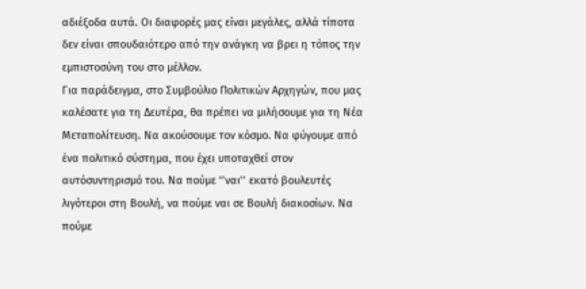αδιέξοδα αυτά. Οι διαφορές μας είναι μεγάλες, αλλά τίποτα δεν είναι σπουδαιότερο από την ανάγκη να βρει η τόπος την εμπιστοσύνη του στο μέλλον.
Για παράδειγμα, στο Συμβούλιο Πολιτικών Αρχηγών, που μας καλέσατε για τη Δευτέρα, θα πρέπει να μιλήσουμε για τη Νέα Μεταπολίτευση. Να ακούσουμε τον κόσμο. Να φύγουμε από ένα πολιτικό σύστημα, που έχει υποταχθεί στον αυτόσυντηρισμό του. Να πούμε ‘’ναι’’ εκατό βουλευτές λιγότεροι στη Βουλή, να πούμε ναι σε Βουλή διακοσίων. Να πούμε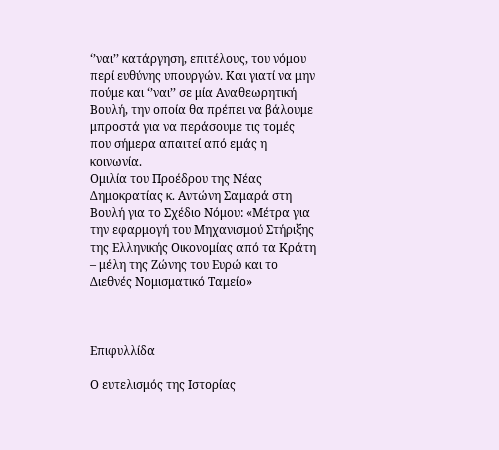‘’ναι’’ κατάργηση, επιτέλους, του νόμου περί ευθύνης υπουργών. Και γιατί να μην πούμε και ‘’ναι’’ σε μία Αναθεωρητική Βουλή, την οποία θα πρέπει να βάλουμε μπροστά για να περάσουμε τις τομές που σήμερα απαιτεί από εμάς η κοινωνία.
Ομιλία του Προέδρου της Νέας Δημοκρατίας κ. Αντώνη Σαμαρά στη Βουλή για το Σχέδιο Νόμου: «Μέτρα για την εφαρμογή του Μηχανισμού Στήριξης της Ελληνικής Οικονομίας από τα Κράτη – μέλη της Ζώνης του Ευρώ και το Διεθνές Νομισματικό Ταμείο»



Επιφυλλίδα

Ο ευτελισμός της Ιστορίας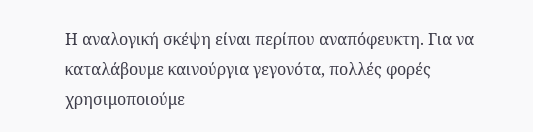Η αναλογική σκέψη είναι περίπου αναπόφευκτη. Για να καταλάβουμε καινούργια γεγονότα, πολλές φορές χρησιμοποιούμε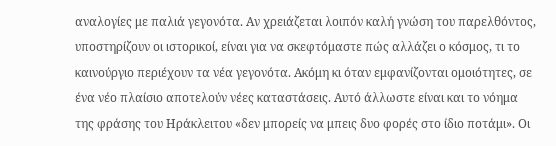αναλογίες με παλιά γεγονότα. Αν χρειάζεται λοιπόν καλή γνώση του παρελθόντος, υποστηρίζουν οι ιστορικοί, είναι για να σκεφτόμαστε πώς αλλάζει ο κόσμος, τι το καινούργιο περιέχουν τα νέα γεγονότα. Ακόμη κι όταν εμφανίζονται ομοιότητες, σε ένα νέο πλαίσιο αποτελούν νέες καταστάσεις. Αυτό άλλωστε είναι και το νόημα της φράσης του Ηράκλειτου «δεν μπορείς να μπεις δυο φορές στο ίδιο ποτάμι». Οι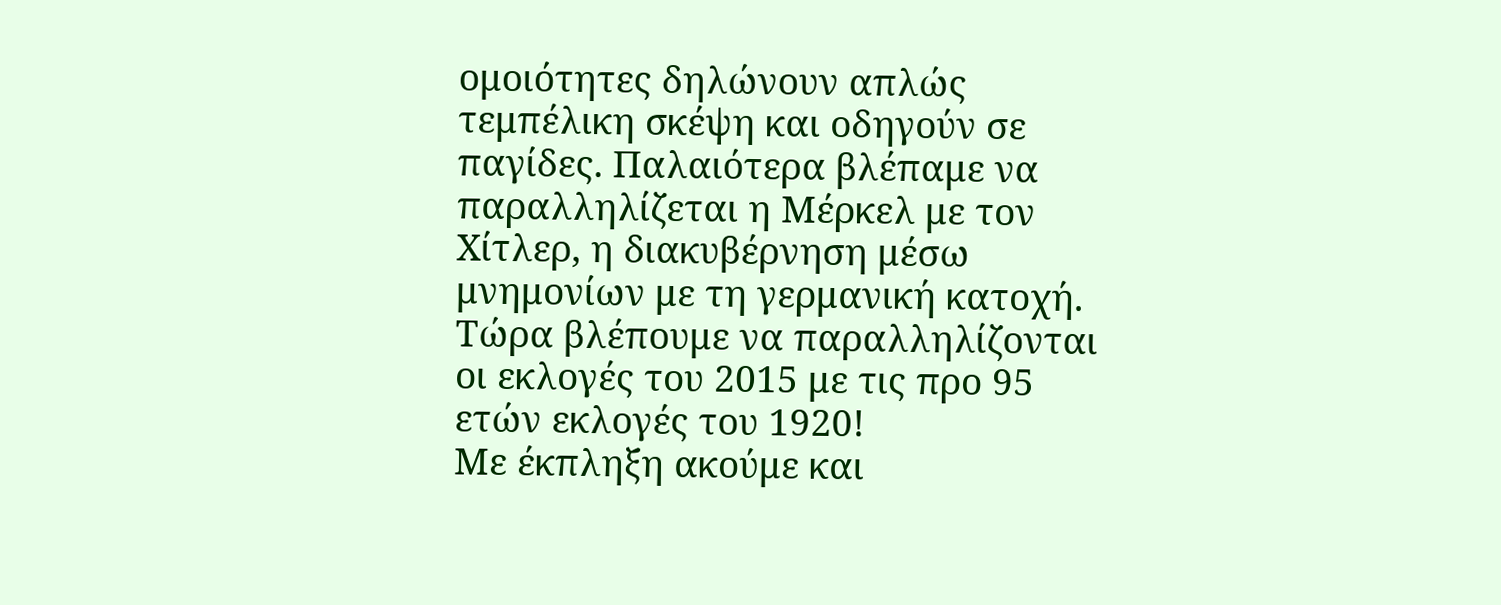ομοιότητες δηλώνουν απλώς τεμπέλικη σκέψη και οδηγούν σε παγίδες. Παλαιότερα βλέπαμε να παραλληλίζεται η Μέρκελ με τον Χίτλερ, η διακυβέρνηση μέσω μνημονίων με τη γερμανική κατοχή. Τώρα βλέπουμε να παραλληλίζονται οι εκλογές του 2015 με τις προ 95 ετών εκλογές του 1920!
Με έκπληξη ακούμε και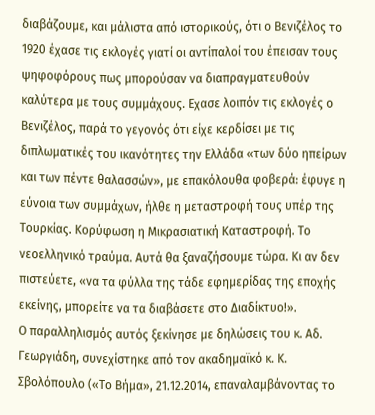διαβάζουμε, και μάλιστα από ιστορικούς, ότι ο Βενιζέλος το 1920 έχασε τις εκλογές γιατί οι αντίπαλοί του έπεισαν τους ψηφοφόρους πως μπορούσαν να διαπραγματευθούν καλύτερα με τους συμμάχους. Εχασε λοιπόν τις εκλογές ο Βενιζέλος, παρά το γεγονός ότι είχε κερδίσει με τις διπλωματικές του ικανότητες την Ελλάδα «των δύο ηπείρων και των πέντε θαλασσών», με επακόλουθα φοβερά: έφυγε η εύνοια των συμμάχων, ήλθε η μεταστροφή τους υπέρ της Τουρκίας. Κορύφωση η Μικρασιατική Καταστροφή. Το νεοελληνικό τραύμα. Αυτά θα ξαναζήσουμε τώρα. Κι αν δεν πιστεύετε, «να τα φύλλα της τάδε εφημερίδας της εποχής εκείνης, μπορείτε να τα διαβάσετε στο Διαδίκτυο!».
Ο παραλληλισμός αυτός ξεκίνησε με δηλώσεις του κ. Αδ. Γεωργιάδη, συνεχίστηκε από τον ακαδημαϊκό κ. Κ. Σβολόπουλο («Το Βήμα», 21.12.2014, επαναλαμβάνοντας το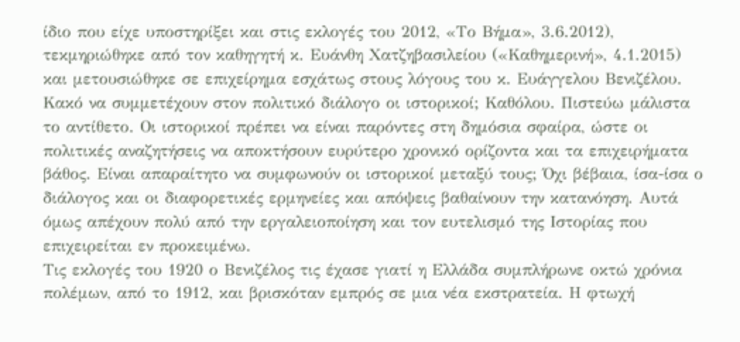ίδιο που είχε υποστηρίξει και στις εκλογές του 2012, «Το Βήμα», 3.6.2012), τεκμηριώθηκε από τον καθηγητή κ. Ευάνθη Χατζηβασιλείου («Καθημερινή», 4.1.2015) και μετουσιώθηκε σε επιχείρημα εσχάτως στους λόγους του κ. Ευάγγελου Βενιζέλου. Κακό να συμμετέχουν στον πολιτικό διάλογο οι ιστορικοί; Καθόλου. Πιστεύω μάλιστα το αντίθετο. Οι ιστορικοί πρέπει να είναι παρόντες στη δημόσια σφαίρα, ώστε οι πολιτικές αναζητήσεις να αποκτήσουν ευρύτερο χρονικό ορίζοντα και τα επιχειρήματα βάθος. Είναι απαραίτητο να συμφωνούν οι ιστορικοί μεταξύ τους; Όχι βέβαια, ίσα-ίσα ο διάλογος και οι διαφορετικές ερμηνείες και απόψεις βαθαίνουν την κατανόηση. Αυτά όμως απέχουν πολύ από την εργαλειοποίηση και τον ευτελισμό της Ιστορίας που επιχειρείται εν προκειμένω.
Τις εκλογές του 1920 ο Βενιζέλος τις έχασε γιατί η Ελλάδα συμπλήρωνε οκτώ χρόνια πολέμων, από το 1912, και βρισκόταν εμπρός σε μια νέα εκστρατεία. Η φτωχή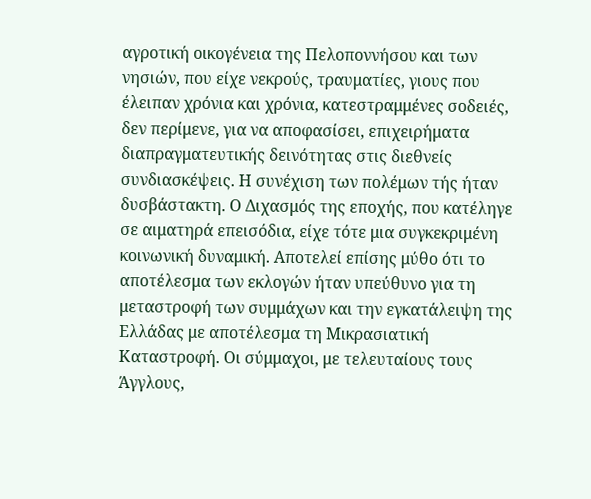αγροτική οικογένεια της Πελοποννήσου και των νησιών, που είχε νεκρούς, τραυματίες, γιους που έλειπαν χρόνια και χρόνια, κατεστραμμένες σοδειές, δεν περίμενε, για να αποφασίσει, επιχειρήματα διαπραγματευτικής δεινότητας στις διεθνείς συνδιασκέψεις. Η συνέχιση των πολέμων τής ήταν δυσβάστακτη. Ο Διχασμός της εποχής, που κατέληγε σε αιματηρά επεισόδια, είχε τότε μια συγκεκριμένη κοινωνική δυναμική. Αποτελεί επίσης μύθο ότι το αποτέλεσμα των εκλογών ήταν υπεύθυνο για τη μεταστροφή των συμμάχων και την εγκατάλειψη της Ελλάδας με αποτέλεσμα τη Μικρασιατική Καταστροφή. Οι σύμμαχοι, με τελευταίους τους Άγγλους,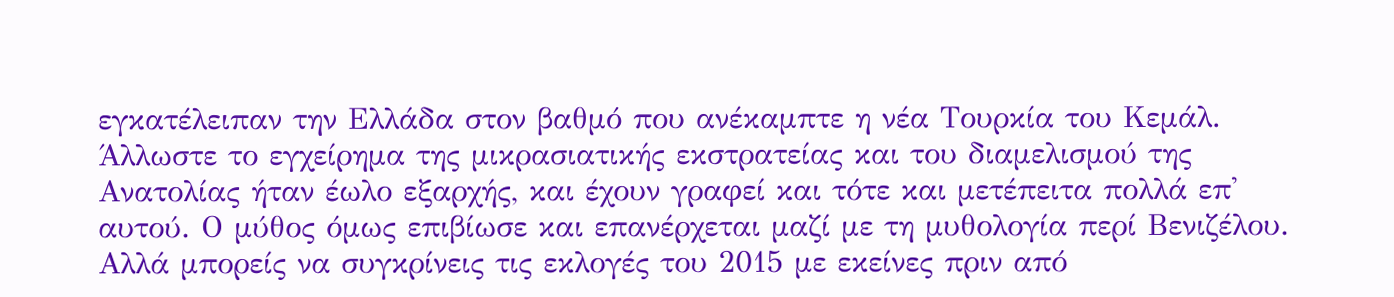εγκατέλειπαν την Ελλάδα στον βαθμό που ανέκαμπτε η νέα Τουρκία του Κεμάλ. Άλλωστε το εγχείρημα της μικρασιατικής εκστρατείας και του διαμελισμού της Ανατολίας ήταν έωλο εξαρχής, και έχουν γραφεί και τότε και μετέπειτα πολλά επ' αυτού. Ο μύθος όμως επιβίωσε και επανέρχεται μαζί με τη μυθολογία περί Βενιζέλου.
Αλλά μπορείς να συγκρίνεις τις εκλογές του 2015 με εκείνες πριν από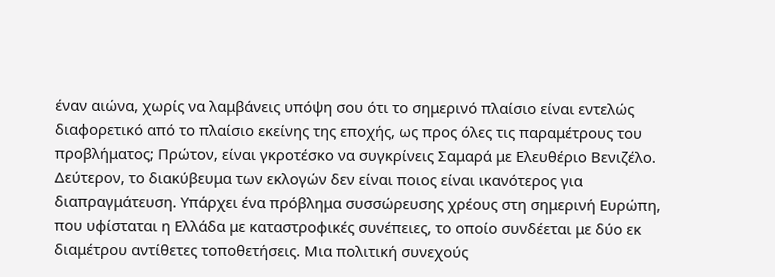έναν αιώνα, χωρίς να λαμβάνεις υπόψη σου ότι το σημερινό πλαίσιο είναι εντελώς διαφορετικό από το πλαίσιο εκείνης της εποχής, ως προς όλες τις παραμέτρους του προβλήματος; Πρώτον, είναι γκροτέσκο να συγκρίνεις Σαμαρά με Ελευθέριο Βενιζέλο. Δεύτερον, το διακύβευμα των εκλογών δεν είναι ποιος είναι ικανότερος για διαπραγμάτευση. Υπάρχει ένα πρόβλημα συσσώρευσης χρέους στη σημερινή Ευρώπη, που υφίσταται η Ελλάδα με καταστροφικές συνέπειες, το οποίο συνδέεται με δύο εκ διαμέτρου αντίθετες τοποθετήσεις. Μια πολιτική συνεχούς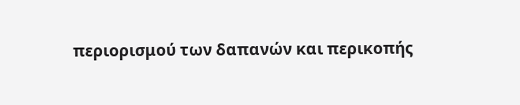περιορισμού των δαπανών και περικοπής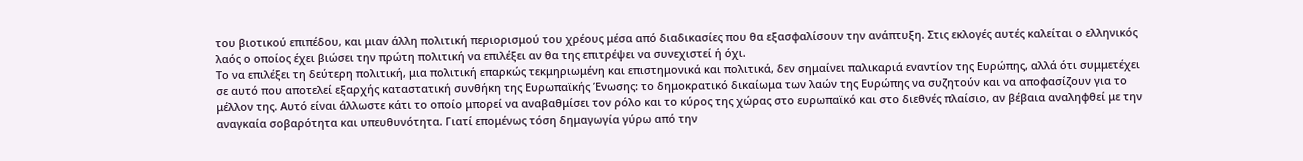του βιοτικού επιπέδου, και μιαν άλλη πολιτική περιορισμού του χρέους μέσα από διαδικασίες που θα εξασφαλίσουν την ανάπτυξη. Στις εκλογές αυτές καλείται ο ελληνικός λαός ο οποίος έχει βιώσει την πρώτη πολιτική να επιλέξει αν θα της επιτρέψει να συνεχιστεί ή όχι.
Το να επιλέξει τη δεύτερη πολιτική, μια πολιτική επαρκώς τεκμηριωμένη και επιστημονικά και πολιτικά, δεν σημαίνει παλικαριά εναντίον της Ευρώπης, αλλά ότι συμμετέχει σε αυτό που αποτελεί εξαρχής καταστατική συνθήκη της Ευρωπαϊκής Ένωσης: το δημοκρατικό δικαίωμα των λαών της Ευρώπης να συζητούν και να αποφασίζουν για το μέλλον της. Αυτό είναι άλλωστε κάτι το οποίο μπορεί να αναβαθμίσει τον ρόλο και το κύρος της χώρας στο ευρωπαϊκό και στο διεθνές πλαίσιο, αν βέβαια αναληφθεί με την αναγκαία σοβαρότητα και υπευθυνότητα. Γιατί επομένως τόση δημαγωγία γύρω από την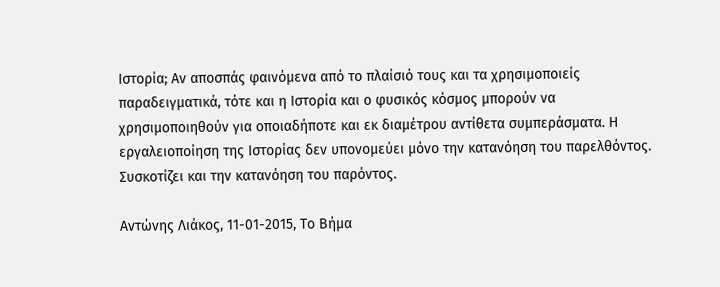Ιστορία; Αν αποσπάς φαινόμενα από το πλαίσιό τους και τα χρησιμοποιείς παραδειγματικά, τότε και η Ιστορία και ο φυσικός κόσμος μπορούν να χρησιμοποιηθούν για οποιαδήποτε και εκ διαμέτρου αντίθετα συμπεράσματα. Η εργαλειοποίηση της Ιστορίας δεν υπονομεύει μόνο την κατανόηση του παρελθόντος. Συσκοτίζει και την κατανόηση του παρόντος.

Αντώνης Λιάκος, 11-01-2015, Το Βήμα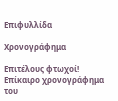Επιφυλλίδα

Χρονογράφημα

Επιτέλους φτωχοί!
Επίκαιρο χρονογράφημα του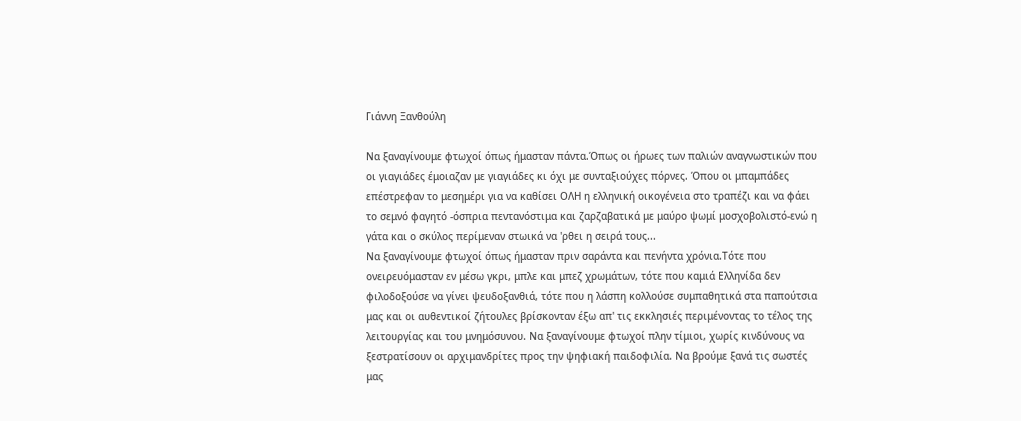Γιάννη Ξανθούλη

Να ξαναγίνουμε φτωχοί όπως ήμασταν πάντα.Όπως οι ήρωες των παλιών αναγνωστικών που οι γιαγιάδες έμοιαζαν με γιαγιάδες κι όχι με συνταξιούχες πόρνες. Όπου οι μπαμπάδες επέστρεφαν το μεσημέρι για να καθίσει ΟΛΗ η ελληνική οικογένεια στο τραπέζι και να φάει το σεμνό φαγητό -όσπρια πεντανόστιμα και ζαρζαβατικά με μαύρο ψωμί μοσχοβολιστό-ενώ η γάτα και ο σκύλος περίμεναν στωικά να 'ρθει η σειρά τους...
Να ξαναγίνουμε φτωχοί όπως ήμασταν πριν σαράντα και πενήντα χρόνια.Τότε που ονειρευόμασταν εν μέσω γκρι, μπλε και μπεζ χρωμάτων, τότε που καμιά Ελληνίδα δεν φιλοδοξούσε να γίνει ψευδοξανθιά, τότε που η λάσπη κολλούσε συμπαθητικά στα παπούτσια μας και οι αυθεντικοί ζήτουλες βρίσκονταν έξω απ' τις εκκλησιές περιμένοντας το τέλος της λειτουργίας και του μνημόσυνου. Να ξαναγίνουμε φτωχοί πλην τίμιοι, χωρίς κινδύνους να ξεστρατίσουν οι αρχιμανδρίτες προς την ψηφιακή παιδοφιλία. Να βρούμε ξανά τις σωστές μας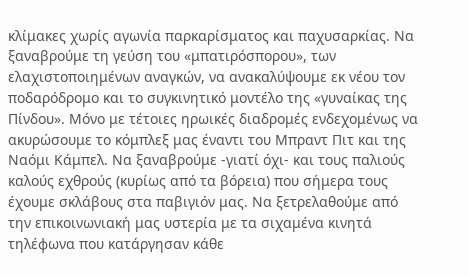κλίμακες χωρίς αγωνία παρκαρίσματος και παχυσαρκίας. Να ξαναβρούμε τη γεύση του «μπατιρόσπορου», των ελαχιστοποιημένων αναγκών, να ανακαλύψουμε εκ νέου τον ποδαρόδρομο και το συγκινητικό μοντέλο της «γυναίκας της Πίνδου». Μόνο με τέτοιες ηρωικές διαδρομές ενδεχομένως να ακυρώσουμε το κόμπλεξ μας έναντι του Μπραντ Πιτ και της Ναόμι Κάμπελ. Να ξαναβρούμε -γιατί όχι- και τους παλιούς καλούς εχθρούς (κυρίως από τα βόρεια) που σήμερα τους έχουμε σκλάβους στα παβιγιόν μας. Να ξετρελαθούμε από την επικοινωνιακή μας υστερία με τα σιχαμένα κινητά τηλέφωνα που κατάργησαν κάθε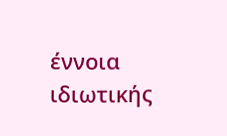έννοια ιδιωτικής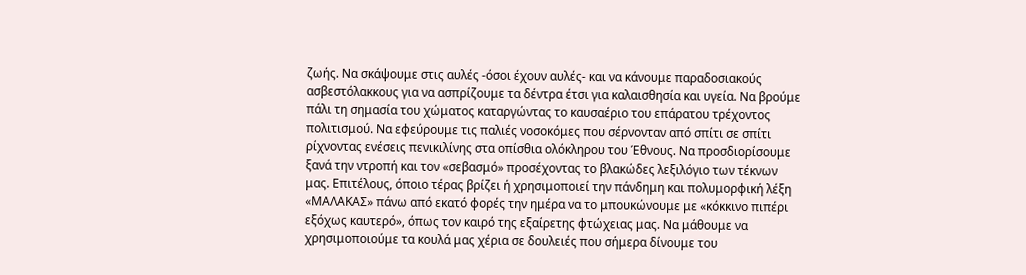ζωής. Να σκάψουμε στις αυλές -όσοι έχουν αυλές- και να κάνουμε παραδοσιακούς ασβεστόλακκους για να ασπρίζουμε τα δέντρα έτσι για καλαισθησία και υγεία. Να βρούμε πάλι τη σημασία του χώματος καταργώντας το καυσαέριο του επάρατου τρέχοντος πολιτισμού. Να εφεύρουμε τις παλιές νοσοκόμες που σέρνονταν από σπίτι σε σπίτι ρίχνοντας ενέσεις πενικιλίνης στα οπίσθια ολόκληρου του Έθνους. Να προσδιορίσουμε ξανά την ντροπή και τον «σεβασμό» προσέχοντας το βλακώδες λεξιλόγιο των τέκνων μας. Επιτέλους, όποιο τέρας βρίζει ή χρησιμοποιεί την πάνδημη και πολυμορφική λέξη «ΜΑΛΑΚΑΣ» πάνω από εκατό φορές την ημέρα να το μπουκώνουμε με «κόκκινο πιπέρι εξόχως καυτερό», όπως τον καιρό της εξαίρετης φτώχειας μας. Να μάθουμε να χρησιμοποιούμε τα κουλά μας χέρια σε δουλειές που σήμερα δίνουμε του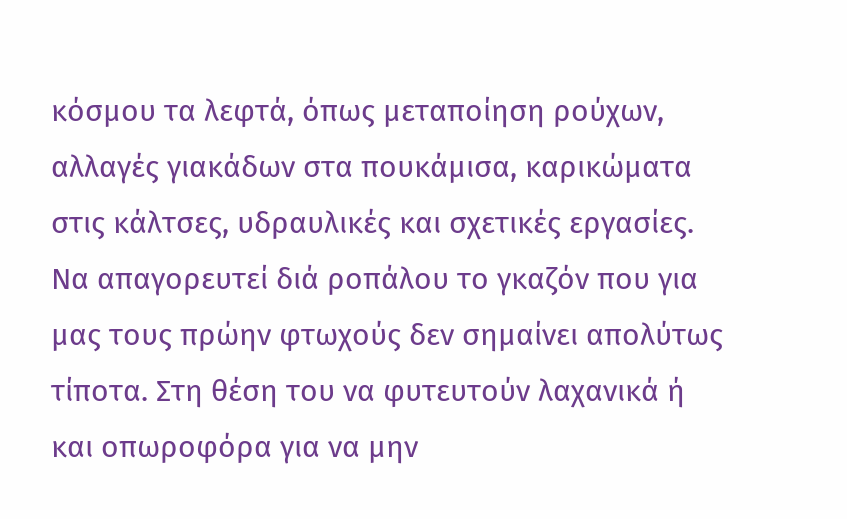κόσμου τα λεφτά, όπως μεταποίηση ρούχων, αλλαγές γιακάδων στα πουκάμισα, καρικώματα στις κάλτσες, υδραυλικές και σχετικές εργασίες. Να απαγορευτεί διά ροπάλου το γκαζόν που για μας τους πρώην φτωχούς δεν σημαίνει απολύτως τίποτα. Στη θέση του να φυτευτούν λαχανικά ή και οπωροφόρα για να μην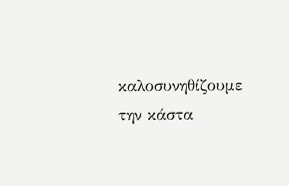καλοσυνηθίζουμε την κάστα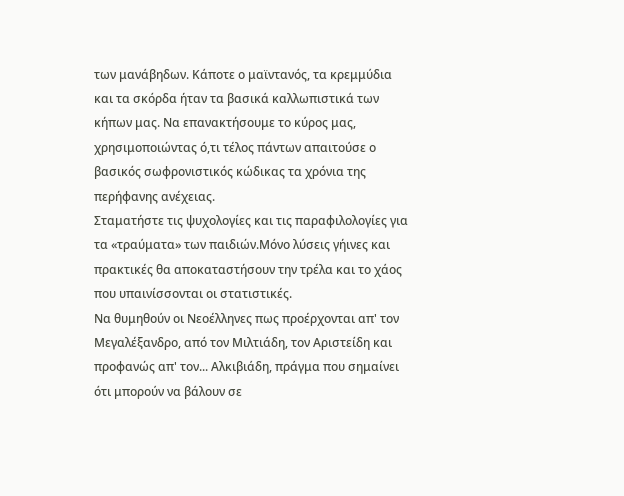των μανάβηδων. Κάποτε ο μαϊντανός, τα κρεμμύδια και τα σκόρδα ήταν τα βασικά καλλωπιστικά των κήπων μας. Να επανακτήσουμε το κύρος μας, χρησιμοποιώντας ό,τι τέλος πάντων απαιτούσε ο βασικός σωφρονιστικός κώδικας τα χρόνια της περήφανης ανέχειας.
Σταματήστε τις ψυχολογίες και τις παραφιλολογίες για τα «τραύματα» των παιδιών.Μόνο λύσεις γήινες και πρακτικές θα αποκαταστήσουν την τρέλα και το χάος που υπαινίσσονται οι στατιστικές.
Να θυμηθούν οι Νεοέλληνες πως προέρχονται απ' τον Μεγαλέξανδρο, από τον Μιλτιάδη, τον Αριστείδη και προφανώς απ' τον... Αλκιβιάδη, πράγμα που σημαίνει ότι μπορούν να βάλουν σε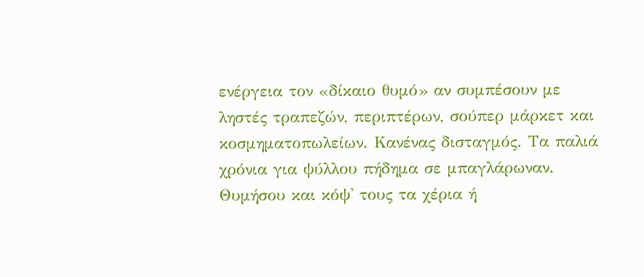ενέργεια τον «δίκαιο θυμό» αν συμπέσουν με ληστές τραπεζών, περιπτέρων, σούπερ μάρκετ και κοσμηματοπωλείων. Κανένας δισταγμός. Τα παλιά χρόνια για ψύλλου πήδημα σε μπαγλάρωναν. Θυμήσου και κόψ' τους τα χέρια ή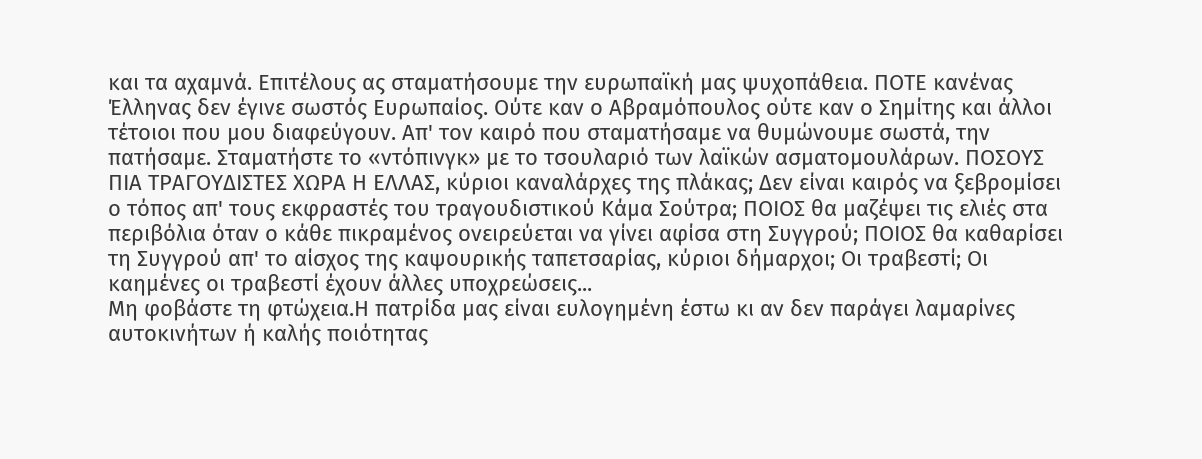και τα αχαμνά. Επιτέλους ας σταματήσουμε την ευρωπαϊκή μας ψυχοπάθεια. ΠΟΤΕ κανένας Έλληνας δεν έγινε σωστός Ευρωπαίος. Ούτε καν ο Αβραμόπουλος ούτε καν ο Σημίτης και άλλοι τέτοιοι που μου διαφεύγουν. Απ' τον καιρό που σταματήσαμε να θυμώνουμε σωστά, την πατήσαμε. Σταματήστε το «ντόπινγκ» με το τσουλαριό των λαϊκών ασματομουλάρων. ΠΟΣΟΥΣ ΠΙΑ ΤΡΑΓΟΥΔΙΣΤΕΣ ΧΩΡΑ Η ΕΛΛΑΣ, κύριοι καναλάρχες της πλάκας; Δεν είναι καιρός να ξεβρομίσει ο τόπος απ' τους εκφραστές του τραγουδιστικού Κάμα Σούτρα; ΠΟΙΟΣ θα μαζέψει τις ελιές στα περιβόλια όταν ο κάθε πικραμένος ονειρεύεται να γίνει αφίσα στη Συγγρού; ΠΟΙΟΣ θα καθαρίσει τη Συγγρού απ' το αίσχος της καψουρικής ταπετσαρίας, κύριοι δήμαρχοι; Οι τραβεστί; Οι καημένες οι τραβεστί έχουν άλλες υποχρεώσεις...
Μη φοβάστε τη φτώχεια.Η πατρίδα μας είναι ευλογημένη έστω κι αν δεν παράγει λαμαρίνες αυτοκινήτων ή καλής ποιότητας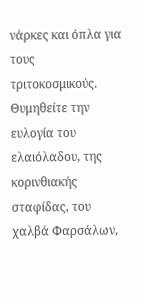νάρκες και όπλα για τους τριτοκοσμικούς.
Θυμηθείτε την ευλογία του ελαιόλαδου, της κορινθιακής σταφίδας, του χαλβά Φαρσάλων,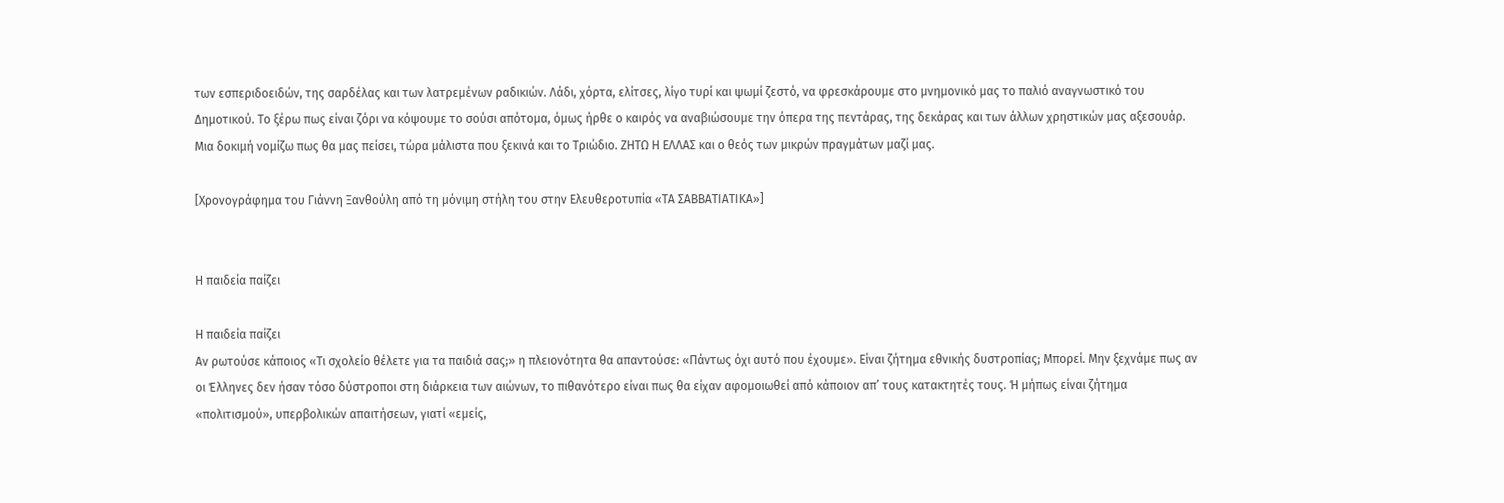των εσπεριδοειδών, της σαρδέλας και των λατρεμένων ραδικιών. Λάδι, χόρτα, ελίτσες, λίγο τυρί και ψωμί ζεστό, να φρεσκάρουμε στο μνημονικό μας το παλιό αναγνωστικό του Δημοτικού. Το ξέρω πως είναι ζόρι να κόψουμε το σούσι απότομα, όμως ήρθε ο καιρός να αναβιώσουμε την όπερα της πεντάρας, της δεκάρας και των άλλων χρηστικών μας αξεσουάρ. Μια δοκιμή νομίζω πως θα μας πείσει, τώρα μάλιστα που ξεκινά και το Τριώδιο. ΖΗΤΩ Η ΕΛΛΑΣ και ο θεός των μικρών πραγμάτων μαζί μας.

[Χρονογράφημα του Γιάννη Ξανθούλη από τη μόνιμη στήλη του στην Ελευθεροτυπία «ΤΑ ΣΑΒΒΑΤΙΑΤΙΚΑ»]


Η παιδεία παίζει

Η παιδεία παίζει
Αν ρωτούσε κάποιος «Τι σχολείο θέλετε για τα παιδιά σας;» η πλειονότητα θα απαντούσε: «Πάντως όχι αυτό που έχουμε». Είναι ζήτημα εθνικής δυστροπίας; Μπορεί. Μην ξεχνάμε πως αν οι Έλληνες δεν ήσαν τόσο δύστροποι στη διάρκεια των αιώνων, το πιθανότερο είναι πως θα είχαν αφομοιωθεί από κάποιον απ’ τους κατακτητές τους. Ή μήπως είναι ζήτημα «πολιτισμού», υπερβολικών απαιτήσεων, γιατί «εμείς,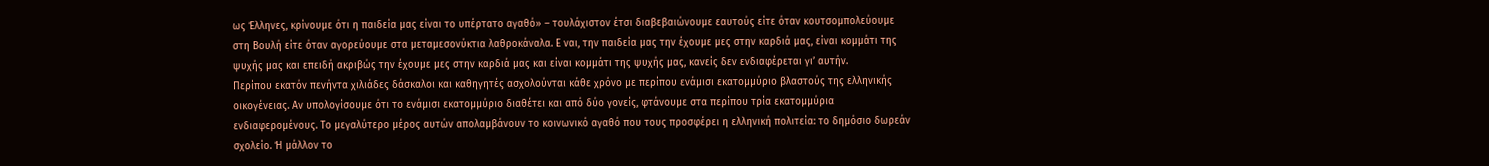ως Έλληνες, κρίνουμε ότι η παιδεία μας είναι το υπέρτατο αγαθό» – τουλάχιστον έτσι διαβεβαιώνουμε εαυτούς είτε όταν κουτσομπολεύουμε στη Βουλή είτε όταν αγορεύουμε στα μεταμεσονύκτια λαθροκάναλα. Ε ναι, την παιδεία μας την έχουμε μες στην καρδιά μας, είναι κομμάτι της ψυχής μας και επειδή ακριβώς την έχουμε μες στην καρδιά μας και είναι κομμάτι της ψυχής μας, κανείς δεν ενδιαφέρεται γι’ αυτήν.
Περίπου εκατόν πενήντα χιλιάδες δάσκαλοι και καθηγητές ασχολούνται κάθε χρόνο με περίπου ενάμισι εκατομμύριο βλαστούς της ελληνικής οικογένειας. Αν υπολογίσουμε ότι το ενάμισι εκατομμύριο διαθέτει και από δύο γονείς, φτάνουμε στα περίπου τρία εκατομμύρια ενδιαφερομένους. Το μεγαλύτερο μέρος αυτών απολαμβάνουν το κοινωνικό αγαθό που τους προσφέρει η ελληνική πολιτεία: το δημόσιο δωρεάν σχολείο. Ή μάλλον το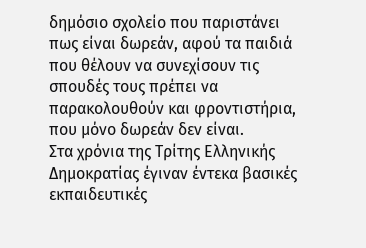δημόσιο σχολείο που παριστάνει πως είναι δωρεάν, αφού τα παιδιά που θέλουν να συνεχίσουν τις σπουδές τους πρέπει να παρακολουθούν και φροντιστήρια, που μόνο δωρεάν δεν είναι.
Στα χρόνια της Τρίτης Ελληνικής Δημοκρατίας έγιναν έντεκα βασικές εκπαιδευτικές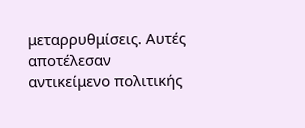μεταρρυθμίσεις. Αυτές αποτέλεσαν αντικείμενο πολιτικής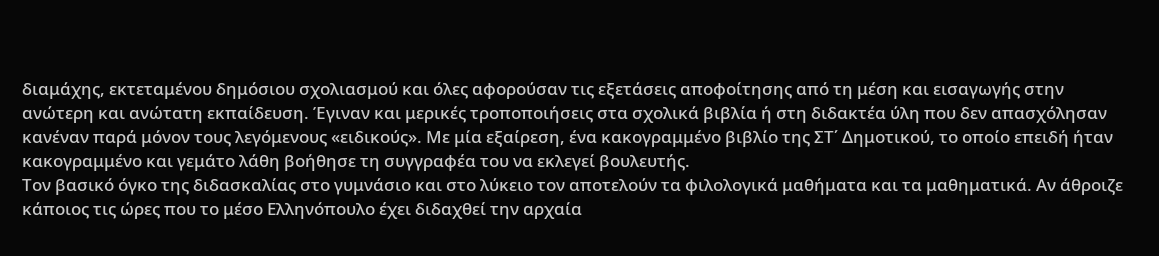διαμάχης, εκτεταμένου δημόσιου σχολιασμού και όλες αφορούσαν τις εξετάσεις αποφοίτησης από τη μέση και εισαγωγής στην ανώτερη και ανώτατη εκπαίδευση. Έγιναν και μερικές τροποποιήσεις στα σχολικά βιβλία ή στη διδακτέα ύλη που δεν απασχόλησαν κανέναν παρά μόνον τους λεγόμενους «ειδικούς». Με μία εξαίρεση, ένα κακογραμμένο βιβλίο της ΣΤ΄ Δημοτικού, το οποίο επειδή ήταν κακογραμμένο και γεμάτο λάθη βοήθησε τη συγγραφέα του να εκλεγεί βουλευτής.
Τον βασικό όγκο της διδασκαλίας στο γυμνάσιο και στο λύκειο τον αποτελούν τα φιλολογικά μαθήματα και τα μαθηματικά. Αν άθροιζε κάποιος τις ώρες που το μέσο Ελληνόπουλο έχει διδαχθεί την αρχαία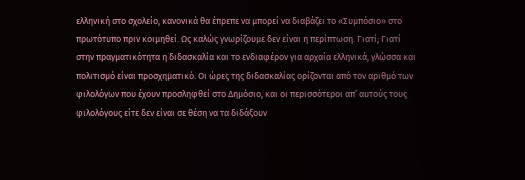ελληνική στο σχολείο, κανονικά θα έπρεπε να μπορεί να διαβάζει το «Συμπόσιο» στο πρωτότυπο πριν κοιμηθεί. Ως καλώς γνωρίζουμε δεν είναι η περίπτωση. Γιατί; Γιατί στην πραγματικότητα η διδασκαλία και το ενδιαφέρον για αρχαία ελληνικά, γλώσσα και πολιτισμό είναι προσχηματικό. Οι ώρες της διδασκαλίας ορίζονται από τον αριθμό των φιλολόγων που έχουν προσληφθεί στο Δημόσιο, και οι περισσότεροι απ’ αυτούς τους φιλολόγους είτε δεν είναι σε θέση να τα διδάξουν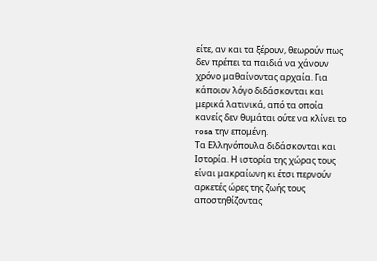είτε, αν και τα ξέρουν, θεωρούν πως δεν πρέπει τα παιδιά να χάνουν χρόνο μαθαίνοντας αρχαία. Για κάποιον λόγο διδάσκονται και μερικά λατινικά, από τα οποία κανείς δεν θυμάται ούτε να κλίνει το rosa την επομένη.
Τα Ελληνόπουλα διδάσκονται και Ιστορία. Η ιστορία της χώρας τους είναι μακραίωνη κι έτσι περνούν αρκετές ώρες της ζωής τους αποστηθίζοντας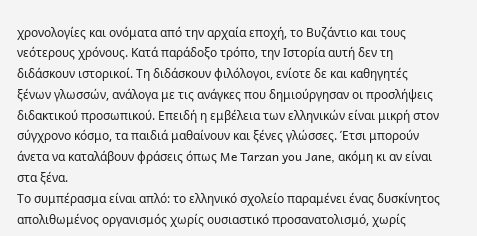χρονολογίες και ονόματα από την αρχαία εποχή, το Βυζάντιο και τους νεότερους χρόνους. Κατά παράδοξο τρόπο, την Ιστορία αυτή δεν τη διδάσκουν ιστορικοί. Τη διδάσκουν φιλόλογοι, ενίοτε δε και καθηγητές ξένων γλωσσών, ανάλογα με τις ανάγκες που δημιούργησαν οι προσλήψεις διδακτικού προσωπικού. Επειδή η εμβέλεια των ελληνικών είναι μικρή στον σύγχρονο κόσμο, τα παιδιά μαθαίνουν και ξένες γλώσσες. Έτσι μπορούν άνετα να καταλάβουν φράσεις όπως Me Tarzan you Jane, ακόμη κι αν είναι στα ξένα.
Το συμπέρασμα είναι απλό: το ελληνικό σχολείο παραμένει ένας δυσκίνητος απολιθωμένος οργανισμός χωρίς ουσιαστικό προσανατολισμό, χωρίς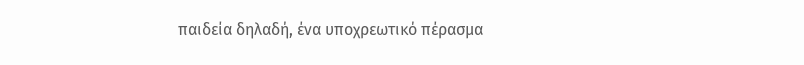παιδεία δηλαδή, ένα υποχρεωτικό πέρασμα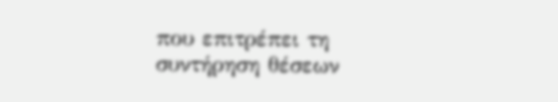που επιτρέπει τη συντήρηση θέσεων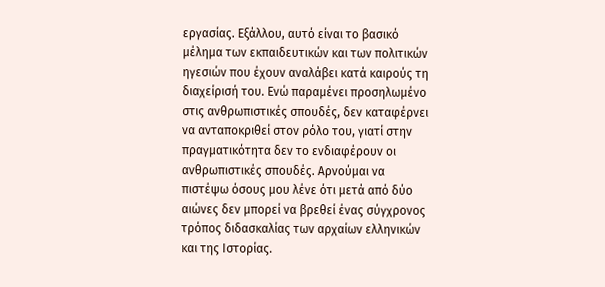εργασίας. Εξάλλου, αυτό είναι το βασικό μέλημα των εκπαιδευτικών και των πολιτικών ηγεσιών που έχουν αναλάβει κατά καιρούς τη διαχείρισή του. Ενώ παραμένει προσηλωμένο στις ανθρωπιστικές σπουδές, δεν καταφέρνει να ανταποκριθεί στον ρόλο του, γιατί στην πραγματικότητα δεν το ενδιαφέρουν οι ανθρωπιστικές σπουδές. Αρνούμαι να πιστέψω όσους μου λένε ότι μετά από δύο αιώνες δεν μπορεί να βρεθεί ένας σύγχρονος τρόπος διδασκαλίας των αρχαίων ελληνικών και της Ιστορίας.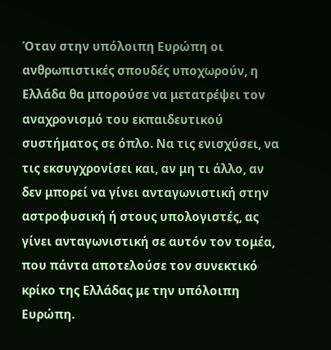Όταν στην υπόλοιπη Ευρώπη οι ανθρωπιστικές σπουδές υποχωρούν, η Ελλάδα θα μπορούσε να μετατρέψει τον αναχρονισμό του εκπαιδευτικού συστήματος σε όπλο. Να τις ενισχύσει, να τις εκσυγχρονίσει και, αν μη τι άλλο, αν δεν μπορεί να γίνει ανταγωνιστική στην αστροφυσική ή στους υπολογιστές, ας γίνει ανταγωνιστική σε αυτόν τον τομέα, που πάντα αποτελούσε τον συνεκτικό κρίκο της Ελλάδας με την υπόλοιπη Ευρώπη.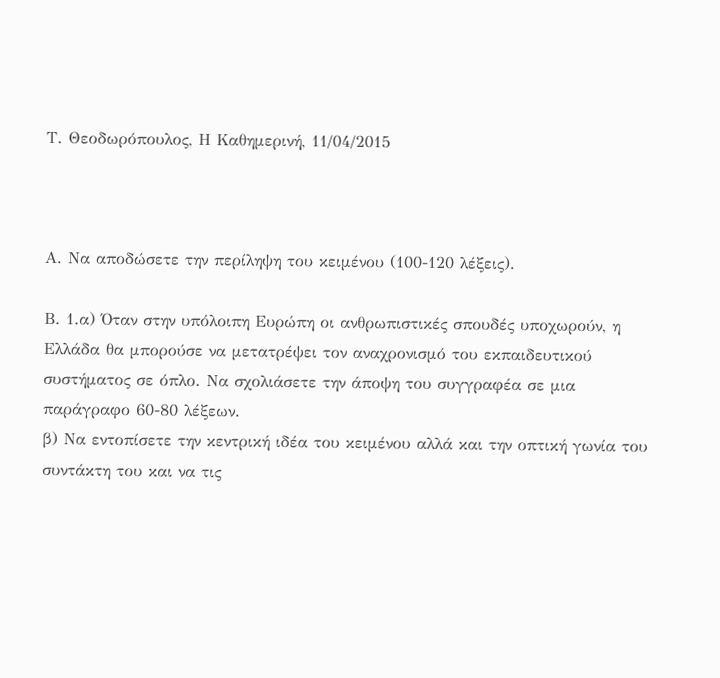Τ. Θεοδωρόπουλος, Η Καθημερινή, 11/04/2015



Α. Να αποδώσετε την περίληψη του κειμένου (100-120 λέξεις).

Β. 1.α) Όταν στην υπόλοιπη Ευρώπη οι ανθρωπιστικές σπουδές υποχωρούν, η Ελλάδα θα μπορούσε να μετατρέψει τον αναχρονισμό του εκπαιδευτικού συστήματος σε όπλο. Να σχολιάσετε την άποψη του συγγραφέα σε μια παράγραφο 60-80 λέξεων.
β) Να εντοπίσετε την κεντρική ιδέα του κειμένου αλλά και την οπτική γωνία του συντάκτη του και να τις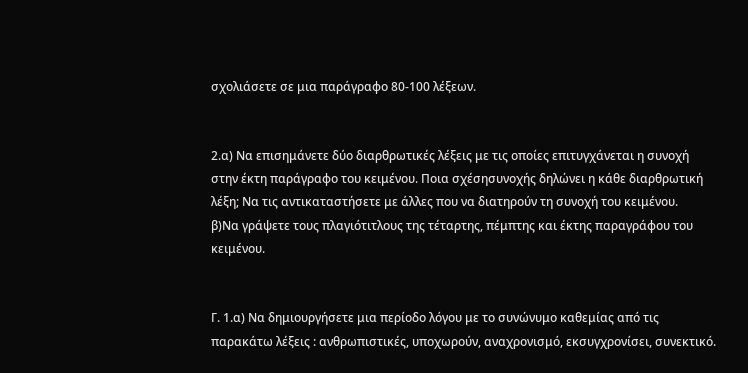σχολιάσετε σε μια παράγραφο 80-100 λέξεων.


2.α) Να επισημάνετε δύο διαρθρωτικές λέξεις με τις οποίες επιτυγχάνεται η συνοχή στην έκτη παράγραφο του κειμένου. Ποια σχέσησυνοχής δηλώνει η κάθε διαρθρωτική λέξη; Να τις αντικαταστήσετε με άλλες που να διατηρούν τη συνοχή του κειμένου.
β)Να γράψετε τους πλαγιότιτλους της τέταρτης, πέμπτης και έκτης παραγράφου του κειμένου.


Γ. 1.α) Να δημιουργήσετε μια περίοδο λόγου με το συνώνυμο καθεμίας από τις παρακάτω λέξεις : ανθρωπιστικές, υποχωρούν, αναχρονισμό, εκσυγχρονίσει, συνεκτικό.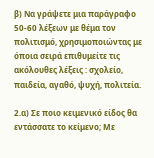β) Να γράψετε μια παράγραφο 50-60 λέξεων με θέμα τον πολιτισμό, χρησιμοποιώντας με όποια σειρά επιθυμείτε τις ακόλουθες λέξεις : σχολείο, παιδεία, αγαθό, ψυχή, πολιτεία.

2.α) Σε ποιο κειμενικό είδος θα εντάσσατε το κείμενο; Με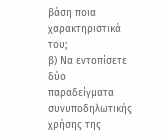βάση ποια χαρακτηριστικά του;
β) Να εντοπίσετε δύο παραδείγματα συνυποδηλωτικής χρήσης της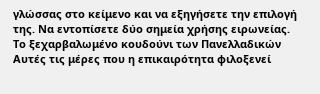γλώσσας στο κείμενο και να εξηγήσετε την επιλογή της. Να εντοπίσετε δύο σημεία χρήσης ειρωνείας.
Το ξεχαρβαλωμένο κουδούνι των Πανελλαδικών
Αυτές τις μέρες που η επικαιρότητα φιλοξενεί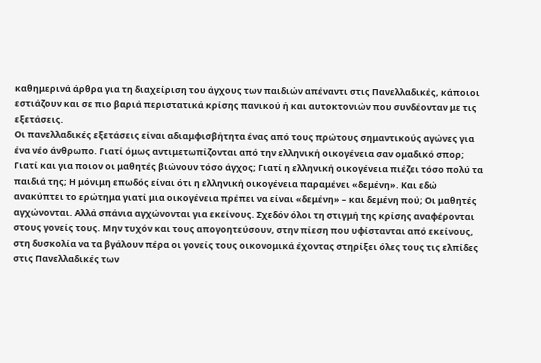καθημερινά άρθρα για τη διαχείριση του άγχους των παιδιών απέναντι στις Πανελλαδικές, κάποιοι εστιάζουν και σε πιο βαριά περιστατικά κρίσης πανικού ή και αυτοκτονιών που συνδέονταν με τις εξετάσεις.
Οι πανελλαδικές εξετάσεις είναι αδιαμφισβήτητα ένας από τους πρώτους σημαντικούς αγώνες για ένα νέο άνθρωπο. Γιατί όμως αντιμετωπίζονται από την ελληνική οικογένεια σαν ομαδικό σπορ; Γιατί και για ποιον οι μαθητές βιώνουν τόσο άγχος; Γιατί η ελληνική οικογένεια πιέζει τόσο πολύ τα παιδιά της; Η μόνιμη επωδός είναι ότι η ελληνική οικογένεια παραμένει «δεμένη». Και εδώ ανακύπτει το ερώτημα γιατί μια οικογένεια πρέπει να είναι «δεμένη» – και δεμένη πού; Οι μαθητές αγχώνονται. Αλλά σπάνια αγχώνονται για εκείνους. Σχεδόν όλοι τη στιγμή της κρίσης αναφέρονται στους γονείς τους. Μην τυχόν και τους απογοητεύσουν, στην πίεση που υφίστανται από εκείνους, στη δυσκολία να τα βγάλουν πέρα οι γονείς τους οικονομικά έχοντας στηρίξει όλες τους τις ελπίδες στις Πανελλαδικές των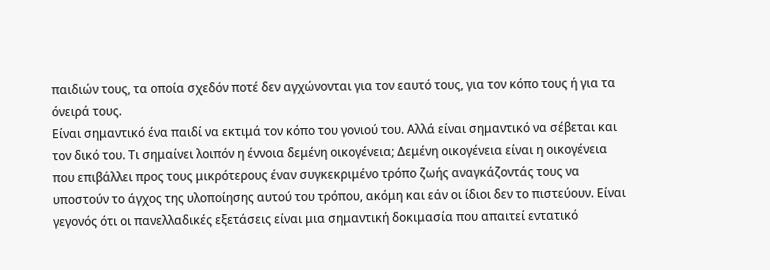παιδιών τους, τα οποία σχεδόν ποτέ δεν αγχώνονται για τον εαυτό τους, για τον κόπο τους ή για τα όνειρά τους.
Είναι σημαντικό ένα παιδί να εκτιμά τον κόπο του γονιού του. Αλλά είναι σημαντικό να σέβεται και τον δικό του. Τι σημαίνει λοιπόν η έννοια δεμένη οικογένεια; Δεμένη οικογένεια είναι η οικογένεια που επιβάλλει προς τους μικρότερους έναν συγκεκριμένο τρόπο ζωής αναγκάζοντάς τους να υποστούν το άγχος της υλοποίησης αυτού του τρόπου, ακόμη και εάν οι ίδιοι δεν το πιστεύουν. Είναι γεγονός ότι οι πανελλαδικές εξετάσεις είναι μια σημαντική δοκιμασία που απαιτεί εντατικό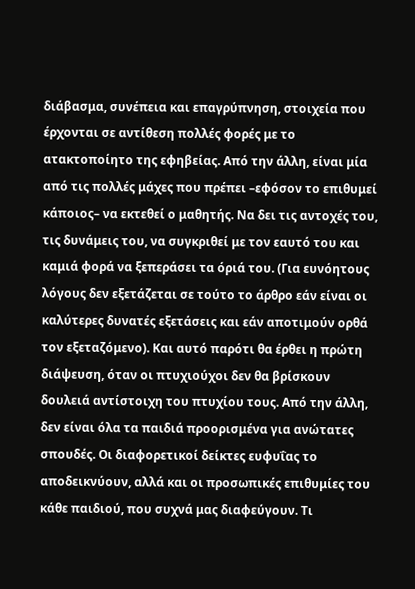διάβασμα, συνέπεια και επαγρύπνηση, στοιχεία που έρχονται σε αντίθεση πολλές φορές με το ατακτοποίητο της εφηβείας. Από την άλλη, είναι μία από τις πολλές μάχες που πρέπει –εφόσον το επιθυμεί κάποιος– να εκτεθεί ο μαθητής. Να δει τις αντοχές του, τις δυνάμεις του, να συγκριθεί με τον εαυτό του και καμιά φορά να ξεπεράσει τα όριά του. (Για ευνόητους λόγους δεν εξετάζεται σε τούτο το άρθρο εάν είναι οι καλύτερες δυνατές εξετάσεις και εάν αποτιμούν ορθά τον εξεταζόμενο). Και αυτό παρότι θα έρθει η πρώτη διάψευση, όταν οι πτυχιούχοι δεν θα βρίσκουν δουλειά αντίστοιχη του πτυχίου τους. Από την άλλη, δεν είναι όλα τα παιδιά προορισμένα για ανώτατες σπουδές. Οι διαφορετικοί δείκτες ευφυΐας το αποδεικνύουν, αλλά και οι προσωπικές επιθυμίες του κάθε παιδιού, που συχνά μας διαφεύγουν. Τι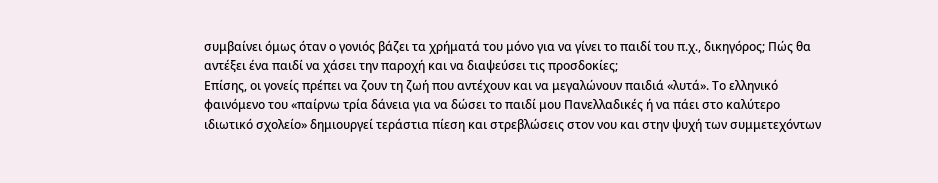συμβαίνει όμως όταν ο γονιός βάζει τα χρήματά του μόνο για να γίνει το παιδί του π.χ., δικηγόρος; Πώς θα αντέξει ένα παιδί να χάσει την παροχή και να διαψεύσει τις προσδοκίες;
Επίσης, οι γονείς πρέπει να ζουν τη ζωή που αντέχουν και να μεγαλώνουν παιδιά «λυτά». Το ελληνικό φαινόμενο του «παίρνω τρία δάνεια για να δώσει το παιδί μου Πανελλαδικές ή να πάει στο καλύτερο ιδιωτικό σχολείο» δημιουργεί τεράστια πίεση και στρεβλώσεις στον νου και στην ψυχή των συμμετεχόντων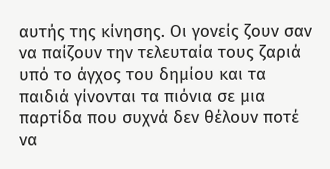αυτής της κίνησης. Οι γονείς ζουν σαν να παίζουν την τελευταία τους ζαριά υπό το άγχος του δημίου και τα παιδιά γίνονται τα πιόνια σε μια παρτίδα που συχνά δεν θέλουν ποτέ να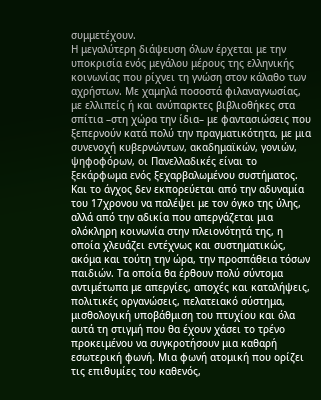συμμετέχουν.
Η μεγαλύτερη διάψευση όλων έρχεται με την υποκρισία ενός μεγάλου μέρους της ελληνικής κοινωνίας που ρίχνει τη γνώση στον κάλαθο των αχρήστων. Με χαμηλά ποσοστά φιλαναγνωσίας, με ελλιπείς ή και ανύπαρκτες βιβλιοθήκες στα σπίτια –στη χώρα την ίδια– με φαντασιώσεις που ξεπερνούν κατά πολύ την πραγματικότητα, με μια συνενοχή κυβερνώντων, ακαδημαϊκών, γονιών, ψηφοφόρων, οι Πανελλαδικές είναι το ξεκάρφωμα ενός ξεχαρβαλωμένου συστήματος. Και το άγχος δεν εκπορεύεται από την αδυναμία του 17χρονου να παλέψει με τον όγκο της ύλης, αλλά από την αδικία που απεργάζεται μια ολόκληρη κοινωνία στην πλειονότητά της, η οποία χλευάζει εντέχνως και συστηματικώς, ακόμα και τούτη την ώρα, την προσπάθεια τόσων παιδιών. Τα οποία θα έρθουν πολύ σύντομα αντιμέτωπα με απεργίες, αποχές και καταλήψεις, πολιτικές οργανώσεις, πελατειακό σύστημα, μισθολογική υποβάθμιση του πτυχίου και όλα αυτά τη στιγμή που θα έχουν χάσει το τρένο προκειμένου να συγκροτήσουν μια καθαρή εσωτερική φωνή. Μια φωνή ατομική που ορίζει τις επιθυμίες του καθενός,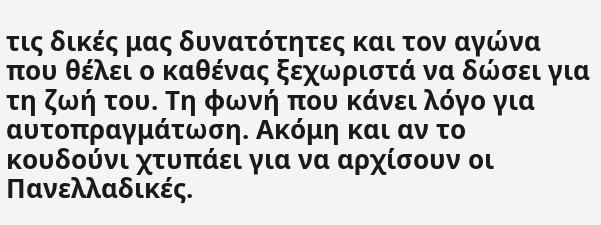τις δικές μας δυνατότητες και τον αγώνα που θέλει ο καθένας ξεχωριστά να δώσει για τη ζωή του. Τη φωνή που κάνει λόγο για αυτοπραγμάτωση. Ακόμη και αν το κουδούνι χτυπάει για να αρχίσουν οι Πανελλαδικές.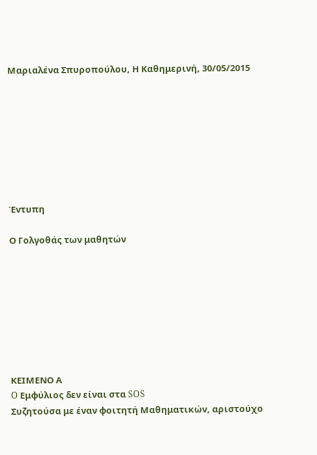Μαριαλένα Σπυροπούλου, Η Καθημερινή, 30/05/2015








Έντυπη

Ο Γολγοθάς των μαθητών








ΚΕΙΜΕΝΟ Α
O Εμφύλιος δεν είναι στα SOS
Συζητούσα με έναν φοιτητή Μαθηματικών, αριστούχο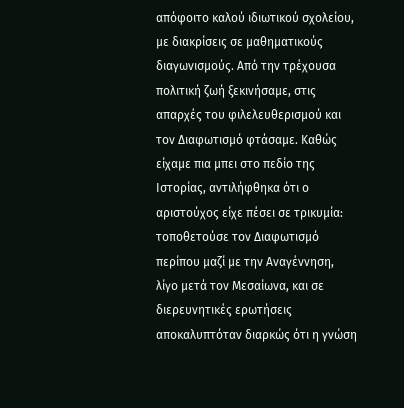απόφοιτο καλού ιδιωτικού σχολείου, με διακρίσεις σε μαθηματικούς διαγωνισμούς. Από την τρέχουσα πολιτική ζωή ξεκινήσαμε, στις απαρχές του φιλελευθερισμού και τον Διαφωτισμό φτάσαμε. Καθώς είχαμε πια μπει στο πεδίο της Ιστορίας, αντιλήφθηκα ότι ο αριστούχος είχε πέσει σε τρικυμία: τοποθετούσε τον Διαφωτισμό περίπου μαζί με την Αναγέννηση, λίγο μετά τον Μεσαίωνα, και σε διερευνητικές ερωτήσεις αποκαλυπτόταν διαρκώς ότι η γνώση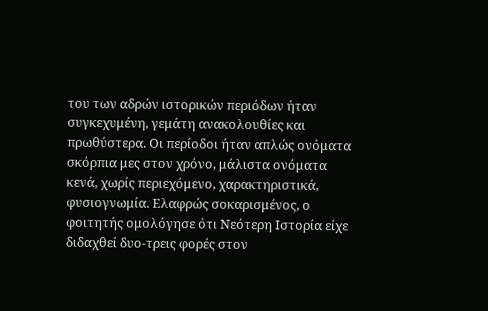του των αδρών ιστορικών περιόδων ήταν συγκεχυμένη, γεμάτη ανακολουθίες και πρωθύστερα. Οι περίοδοι ήταν απλώς ονόματα σκόρπια μες στον χρόνο, μάλιστα ονόματα κενά, χωρίς περιεχόμενο, χαρακτηριστικά, φυσιογνωμία. Ελαφρώς σοκαρισμένος, ο φοιτητής ομολόγησε ότι Νεότερη Ιστορία είχε διδαχθεί δυο-τρεις φορές στον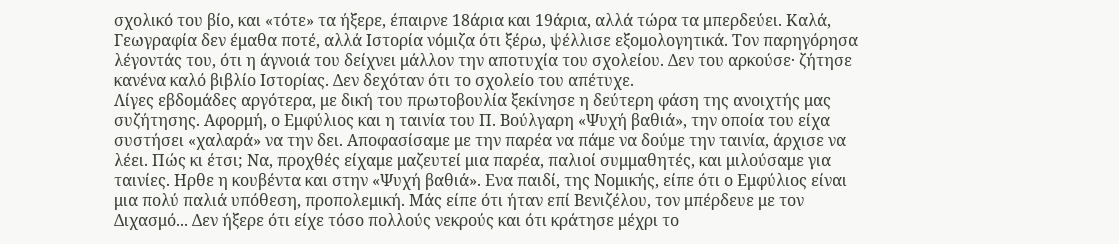σχολικό του βίο, και «τότε» τα ήξερε, έπαιρνε 18άρια και 19άρια, αλλά τώρα τα μπερδεύει. Καλά, Γεωγραφία δεν έμαθα ποτέ, αλλά Ιστορία νόμιζα ότι ξέρω, ψέλλισε εξομολογητικά. Τον παρηγόρησα λέγοντάς του, ότι η άγνοιά του δείχνει μάλλον την αποτυχία του σχολείου. Δεν του αρκούσε· ζήτησε κανένα καλό βιβλίο Ιστορίας. Δεν δεχόταν ότι το σχολείο του απέτυχε.
Λίγες εβδομάδες αργότερα, με δική του πρωτοβουλία ξεκίνησε η δεύτερη φάση της ανοιχτής μας συζήτησης. Αφορμή, ο Εμφύλιος και η ταινία του Π. Βούλγαρη «Ψυχή βαθιά», την οποία του είχα συστήσει «χαλαρά» να την δει. Αποφασίσαμε με την παρέα να πάμε να δούμε την ταινία, άρχισε να λέει. Πώς κι έτσι; Να, προχθές είχαμε μαζευτεί μια παρέα, παλιοί συμμαθητές, και μιλούσαμε για ταινίες. Ηρθε η κουβέντα και στην «Ψυχή βαθιά». Ενα παιδί, της Νομικής, είπε ότι ο Εμφύλιος είναι μια πολύ παλιά υπόθεση, προπολεμική. Μάς είπε ότι ήταν επί Βενιζέλου, τον μπέρδευε με τον Διχασμό... Δεν ήξερε ότι είχε τόσο πολλούς νεκρούς και ότι κράτησε μέχρι το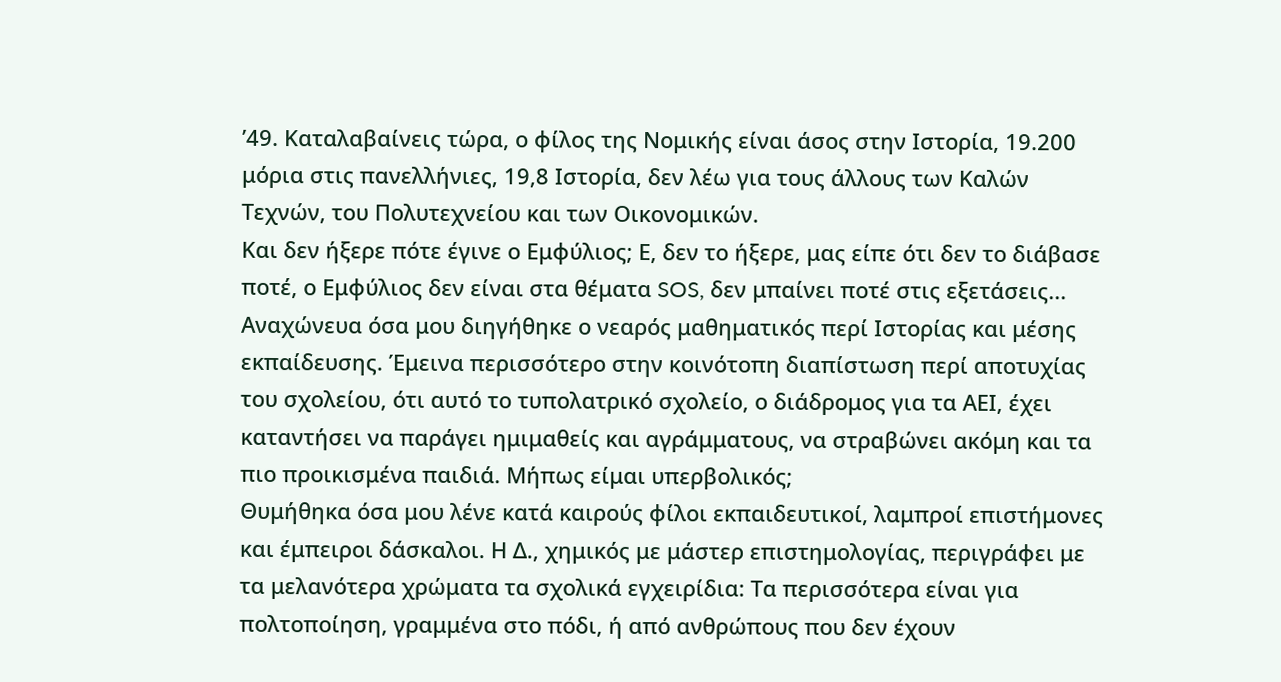’49. Καταλαβαίνεις τώρα, ο φίλος της Νομικής είναι άσος στην Ιστορία, 19.200 μόρια στις πανελλήνιες, 19,8 Ιστορία, δεν λέω για τους άλλους των Καλών Τεχνών, του Πολυτεχνείου και των Οικονομικών.
Και δεν ήξερε πότε έγινε ο Εμφύλιος; Ε, δεν το ήξερε, μας είπε ότι δεν το διάβασε ποτέ, ο Εμφύλιος δεν είναι στα θέματα SOS, δεν μπαίνει ποτέ στις εξετάσεις...
Αναχώνευα όσα μου διηγήθηκε ο νεαρός μαθηματικός περί Ιστορίας και μέσης εκπαίδευσης. Έμεινα περισσότερο στην κοινότοπη διαπίστωση περί αποτυχίας του σχολείου, ότι αυτό το τυπολατρικό σχολείο, ο διάδρομος για τα ΑΕΙ, έχει καταντήσει να παράγει ημιμαθείς και αγράμματους, να στραβώνει ακόμη και τα πιο προικισμένα παιδιά. Μήπως είμαι υπερβολικός;
Θυμήθηκα όσα μου λένε κατά καιρούς φίλοι εκπαιδευτικοί, λαμπροί επιστήμονες και έμπειροι δάσκαλοι. Η Δ., χημικός με μάστερ επιστημολογίας, περιγράφει με τα μελανότερα χρώματα τα σχολικά εγχειρίδια: Τα περισσότερα είναι για πολτοποίηση, γραμμένα στο πόδι, ή από ανθρώπους που δεν έχουν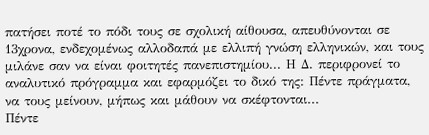πατήσει ποτέ το πόδι τους σε σχολική αίθουσα, απευθύνονται σε 13χρονα, ενδεχομένως αλλοδαπά με ελλιπή γνώση ελληνικών, και τους μιλάνε σαν να είναι φοιτητές πανεπιστημίου... Η Δ. περιφρονεί το αναλυτικό πρόγραμμα και εφαρμόζει το δικό της: Πέντε πράγματα, να τους μείνουν, μήπως και μάθουν να σκέφτονται...
Πέντε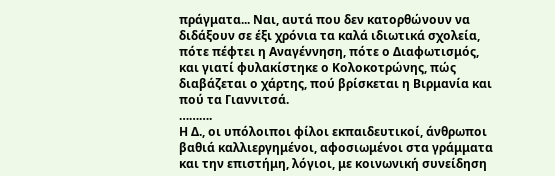πράγματα... Ναι, αυτά που δεν κατορθώνουν να διδάξουν σε έξι χρόνια τα καλά ιδιωτικά σχολεία, πότε πέφτει η Αναγέννηση, πότε ο Διαφωτισμός, και γιατί φυλακίστηκε ο Κολοκοτρώνης, πώς διαβάζεται ο χάρτης, πού βρίσκεται η Βιρμανία και πού τα Γιαννιτσά.
……….
Η Δ., οι υπόλοιποι φίλοι εκπαιδευτικοί, άνθρωποι βαθιά καλλιεργημένοι, αφοσιωμένοι στα γράμματα και την επιστήμη, λόγιοι, με κοινωνική συνείδηση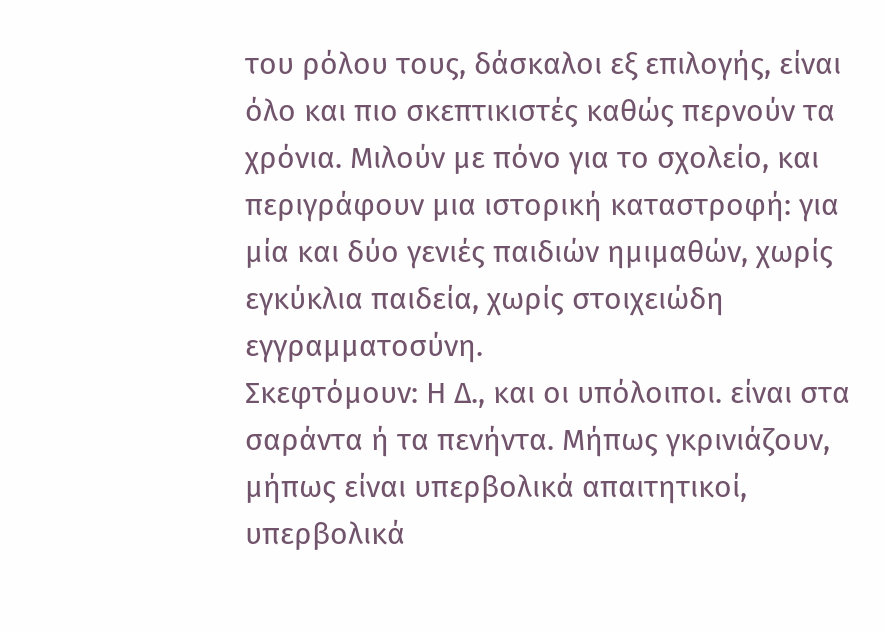του ρόλου τους, δάσκαλοι εξ επιλογής, είναι όλο και πιο σκεπτικιστές καθώς περνούν τα χρόνια. Μιλούν με πόνο για το σχολείο, και περιγράφουν μια ιστορική καταστροφή: για μία και δύο γενιές παιδιών ημιμαθών, χωρίς εγκύκλια παιδεία, χωρίς στοιχειώδη εγγραμματοσύνη.
Σκεφτόμουν: Η Δ., και οι υπόλοιποι. είναι στα σαράντα ή τα πενήντα. Μήπως γκρινιάζουν, μήπως είναι υπερβολικά απαιτητικοί, υπερβολικά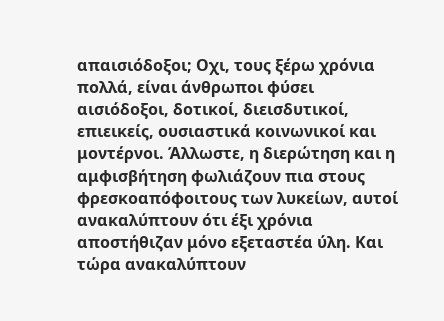απαισιόδοξοι; Οχι, τους ξέρω χρόνια πολλά, είναι άνθρωποι φύσει αισιόδοξοι, δοτικοί, διεισδυτικοί, επιεικείς, ουσιαστικά κοινωνικοί και μοντέρνοι. Άλλωστε, η διερώτηση και η αμφισβήτηση φωλιάζουν πια στους φρεσκοαπόφοιτους των λυκείων, αυτοί ανακαλύπτουν ότι έξι χρόνια αποστήθιζαν μόνο εξεταστέα ύλη. Και τώρα ανακαλύπτουν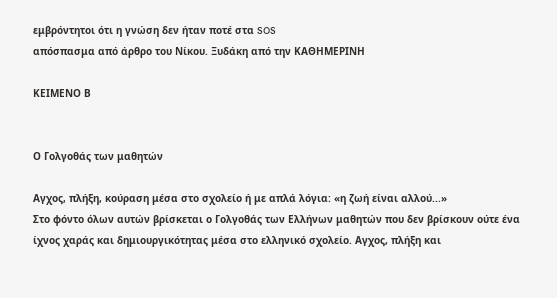εμβρόντητοι ότι η γνώση δεν ήταν ποτέ στα SOS
απόσπασμα από άρθρο του Νίκου. Ξυδάκη από την ΚΑΘΗΜΕΡΙΝΗ

ΚΕΙΜΕΝΟ Β


Ο Γολγοθάς των μαθητών

Αγχος, πλήξη, κούραση μέσα στο σχολείο ή με απλά λόγια: «η ζωή είναι αλλού...»
Στο φόντο όλων αυτών βρίσκεται ο Γολγοθάς των Ελλήνων μαθητών που δεν βρίσκουν ούτε ένα ίχνος χαράς και δημιουργικότητας μέσα στο ελληνικό σχολείο. Αγχος, πλήξη και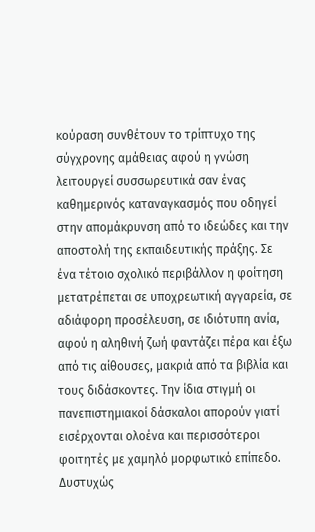κούραση συνθέτουν το τρίπτυχο της σύγχρονης αμάθειας αφού η γνώση λειτουργεί συσσωρευτικά σαν ένας καθημερινός καταναγκασμός που οδηγεί στην απομάκρυνση από το ιδεώδες και την αποστολή της εκπαιδευτικής πράξης. Σε ένα τέτοιο σχολικό περιβάλλον η φοίτηση μετατρέπεται σε υποχρεωτική αγγαρεία, σε αδιάφορη προσέλευση, σε ιδιότυπη ανία, αφού η αληθινή ζωή φαντάζει πέρα και έξω από τις αίθουσες, μακριά από τα βιβλία και τους διδάσκοντες. Την ίδια στιγμή οι πανεπιστημιακοί δάσκαλοι απορούν γιατί εισέρχονται ολοένα και περισσότεροι φοιτητές με χαμηλό μορφωτικό επίπεδο. Δυστυχώς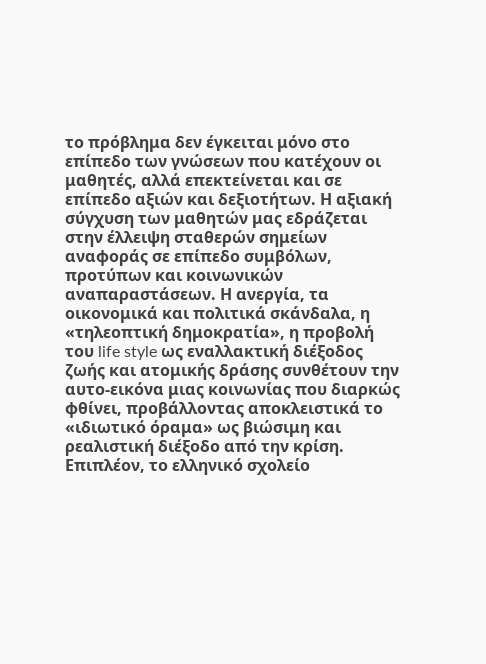το πρόβλημα δεν έγκειται μόνο στο επίπεδο των γνώσεων που κατέχουν οι μαθητές, αλλά επεκτείνεται και σε επίπεδο αξιών και δεξιοτήτων. Η αξιακή σύγχυση των μαθητών μας εδράζεται στην έλλειψη σταθερών σημείων αναφοράς σε επίπεδο συμβόλων, προτύπων και κοινωνικών αναπαραστάσεων. Η ανεργία, τα οικονομικά και πολιτικά σκάνδαλα, η «τηλεοπτική δημοκρατία», η προβολή του life style ως εναλλακτική διέξοδος ζωής και ατομικής δράσης συνθέτουν την αυτο-εικόνα μιας κοινωνίας που διαρκώς φθίνει, προβάλλοντας αποκλειστικά το «ιδιωτικό όραμα» ως βιώσιμη και ρεαλιστική διέξοδο από την κρίση. Επιπλέον, το ελληνικό σχολείο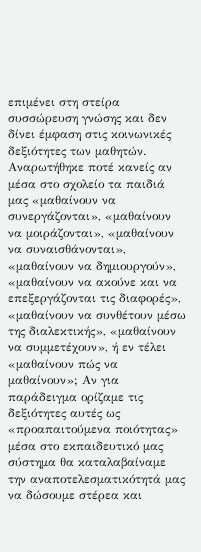επιμένει στη στείρα συσσώρευση γνώσης και δεν δίνει έμφαση στις κοινωνικές δεξιότητες των μαθητών. Αναρωτήθηκε ποτέ κανείς αν μέσα στο σχολείο τα παιδιά μας «μαθαίνουν να συνεργάζονται», «μαθαίνουν να μοιράζονται», «μαθαίνουν να συναισθάνονται», «μαθαίνουν να δημιουργούν», «μαθαίνουν να ακούνε και να επεξεργάζονται τις διαφορές», «μαθαίνουν να συνθέτουν μέσω της διαλεκτικής», «μαθαίνουν να συμμετέχουν», ή εν τέλει «μαθαίνουν πώς να μαθαίνουν»; Αν για παράδειγμα ορίζαμε τις δεξιότητες αυτές ως «προαπαιτούμενα ποιότητας» μέσα στο εκπαιδευτικό μας σύστημα θα καταλαβαίναμε την αναποτελεσματικότητά μας να δώσουμε στέρεα και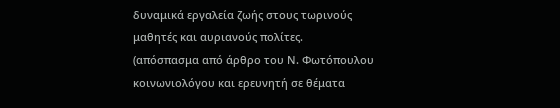δυναμικά εργαλεία ζωής στους τωρινούς μαθητές και αυριανούς πολίτες.
(απόσπασμα από άρθρο του Ν. Φωτόπουλου κοινωνιολόγου και ερευνητή σε θέματα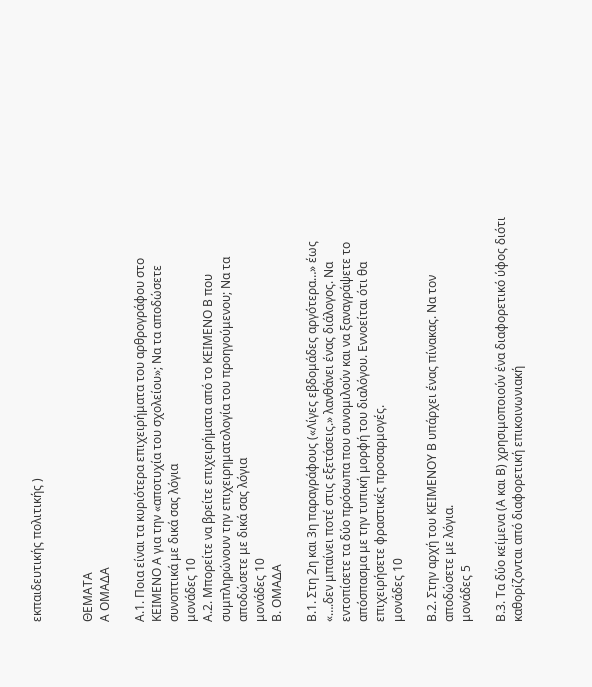εκπαιδευτικής πολιτικής )


ΘΕΜΑΤΑ
Α ΟΜΑΔΑ

Α.1. Ποια είναι τα κυριότερα επιχειρήματα του αρθρογράφου στο ΚΕΙΜΕΝΟ Α για την «αποτυχία του σχολείου»; Να τα αποδώσετε συνοπτικά με δικά σας λόγια
μονάδες 10
Α.2. Μπορείτε να βρείτε επιχειρήματα από το ΚΕΙΜΕΝΟ Β που συμπληρώνουν την επιχειρηματολογία του προηγούμενου; Να τα αποδώσετε με δικά σας λόγια
μονάδες 10
Β. ΟΜΑΔΑ

Β.1. Στη 2η και 3η παραγράφους («Λίγες εβδομάδες αργότερα…» έως  «….δεν μπαίνει ποτέ στις εξετάσεις.» λανθάνει ένας διάλογος. Να εντοπίσετε τα δύο πρόσωπα που συνομιλούν και να ξαναγράψετε το απόσπασμα με την τυπική μορφή του διαλόγου. Εννοείται ότι θα επιχειρήσετε φραστικές προσαρμογές.
μονάδες 10

Β.2. Στην αρχή του ΚΕΙΜΕΝΟΥ Β υπάρχει ένας πίνακας. Να τον αποδώσετε με λόγια.
μονάδες 5

Β.3. Τα δύο κείμενα (Α και Β) χρησιμοποιούν ένα διαφορετικό ύφος διότι καθορίζονται από διαφορετική επικοινωνιακή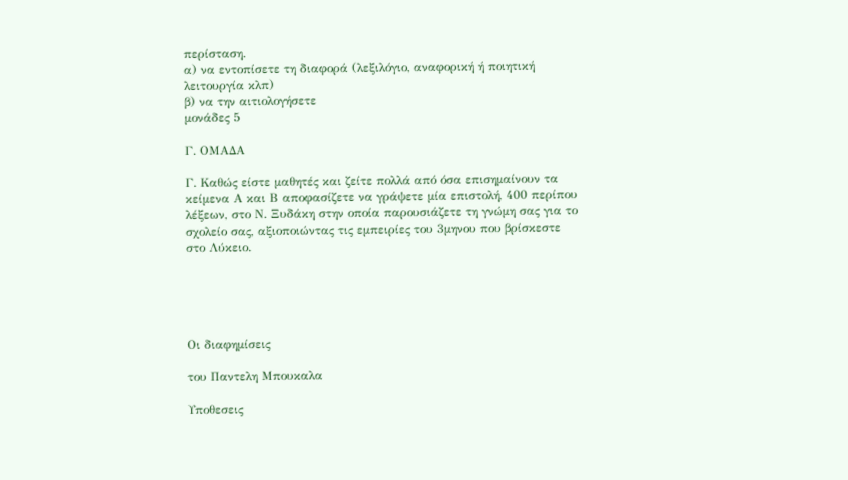περίσταση.
α) να εντοπίσετε τη διαφορά (λεξιλόγιο, αναφορική ή ποιητική λειτουργία κλπ)
β) να την αιτιολογήσετε
μονάδες 5

Γ. ΟΜΑΔΑ

Γ. Καθώς είστε μαθητές και ζείτε πολλά από όσα επισημαίνουν τα κείμενα Α και Β αποφασίζετε να γράψετε μία επιστολή, 400 περίπου λέξεων, στο Ν. Ξυδάκη στην οποία παρουσιάζετε τη γνώμη σας για το σχολείο σας, αξιοποιώντας τις εμπειρίες του 3μηνου που βρίσκεστε στο Λύκειο.





Οι διαφημίσεις

του Παντελη Μπουκαλα

Υποθεσεις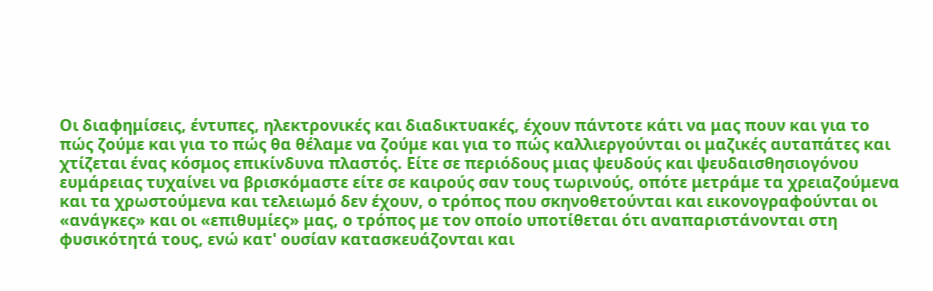Οι διαφημίσεις, έντυπες, ηλεκτρονικές και διαδικτυακές, έχουν πάντοτε κάτι να μας πουν και για το πώς ζούμε και για το πώς θα θέλαμε να ζούμε και για το πώς καλλιεργούνται οι μαζικές αυταπάτες και χτίζεται ένας κόσμος επικίνδυνα πλαστός. Είτε σε περιόδους μιας ψευδούς και ψευδαισθησιογόνου ευμάρειας τυχαίνει να βρισκόμαστε είτε σε καιρούς σαν τους τωρινούς, οπότε μετράμε τα χρειαζούμενα και τα χρωστούμενα και τελειωμό δεν έχουν, ο τρόπος που σκηνοθετούνται και εικονογραφούνται οι «ανάγκες» και οι «επιθυμίες» μας, ο τρόπος με τον οποίο υποτίθεται ότι αναπαριστάνονται στη φυσικότητά τους, ενώ κατ' ουσίαν κατασκευάζονται και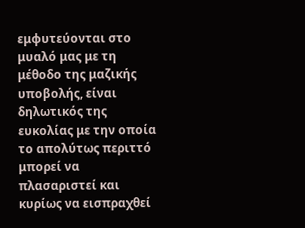εμφυτεύονται στο μυαλό μας με τη μέθοδο της μαζικής υποβολής, είναι δηλωτικός της ευκολίας με την οποία το απολύτως περιττό μπορεί να πλασαριστεί και κυρίως να εισπραχθεί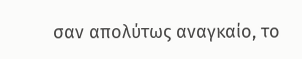σαν απολύτως αναγκαίο, το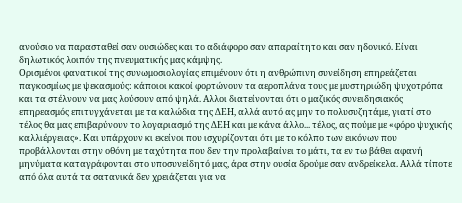ανούσιο να παρασταθεί σαν ουσιώδες και το αδιάφορο σαν απαραίτητο και σαν ηδονικό. Είναι δηλωτικός λοιπόν της πνευματικής μας κάμψης.
Ορισμένοι φανατικοί της συνωμοσιολογίας επιμένουν ότι η ανθρώπινη συνείδηση επηρεάζεται παγκοσμίως με ψεκασμούς: κάποιοι κακοί φορτώνουν τα αεροπλάνα τους με μυστηριώδη ψυχοτρόπα και τα στέλνουν να μας λούσουν από ψηλά. Αλλοι διατείνονται ότι ο μαζικός συνειδησιακός επηρεασμός επιτυγχάνεται με τα καλώδια της ΔΕΗ, αλλά αυτό ας μην το πολυσυζητάμε, γιατί στο τέλος θα μας επιβαρύνουν το λογαριασμό της ΔΕΗ και με κάνα άλλο... τέλος, ας πούμε με «φόρο ψυχικής καλλιέργειας». Και υπάρχουν κι εκείνοι που ισχυρίζονται ότι με το κόλπο των εικόνων που προβάλλονται στην οθόνη με ταχύτητα που δεν την προλαβαίνει το μάτι, τα εν τω βάθει αφανή μηνύματα καταγράφονται στο υποσυνείδητό μας, άρα στην ουσία δρούμε σαν ανδρείκελα. Αλλά τίποτε από όλα αυτά τα σατανικά δεν χρειάζεται για να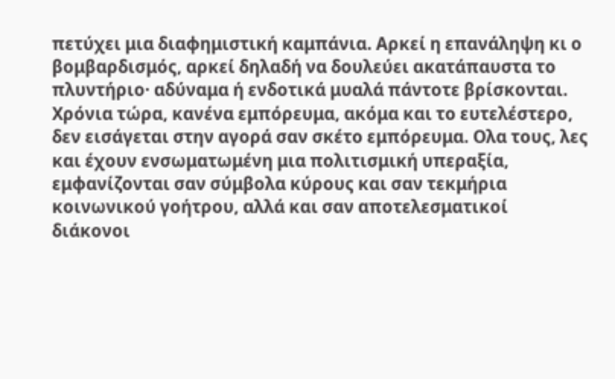πετύχει μια διαφημιστική καμπάνια. Αρκεί η επανάληψη κι ο βομβαρδισμός, αρκεί δηλαδή να δουλεύει ακατάπαυστα το πλυντήριο· αδύναμα ή ενδοτικά μυαλά πάντοτε βρίσκονται.
Χρόνια τώρα, κανένα εμπόρευμα, ακόμα και το ευτελέστερο, δεν εισάγεται στην αγορά σαν σκέτο εμπόρευμα. Ολα τους, λες και έχουν ενσωματωμένη μια πολιτισμική υπεραξία, εμφανίζονται σαν σύμβολα κύρους και σαν τεκμήρια κοινωνικού γοήτρου, αλλά και σαν αποτελεσματικοί διάκονοι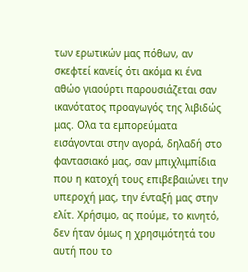των ερωτικών μας πόθων, αν σκεφτεί κανείς ότι ακόμα κι ένα αθώο γιαούρτι παρουσιάζεται σαν ικανότατος προαγωγός της λιβιδώς μας. Ολα τα εμπορεύματα εισάγονται στην αγορά, δηλαδή στο φαντασιακό μας, σαν μπιχλιμπίδια που η κατοχή τους επιβεβαιώνει την υπεροχή μας, την ένταξή μας στην ελίτ. Χρήσιμο, ας πούμε, το κινητό, δεν ήταν όμως η χρησιμότητά του αυτή που το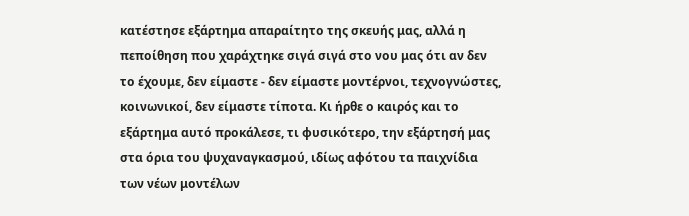κατέστησε εξάρτημα απαραίτητο της σκευής μας, αλλά η πεποίθηση που χαράχτηκε σιγά σιγά στο νου μας ότι αν δεν το έχουμε, δεν είμαστε - δεν είμαστε μοντέρνοι, τεχνογνώστες, κοινωνικοί, δεν είμαστε τίποτα. Κι ήρθε ο καιρός και το εξάρτημα αυτό προκάλεσε, τι φυσικότερο, την εξάρτησή μας στα όρια του ψυχαναγκασμού, ιδίως αφότου τα παιχνίδια των νέων μοντέλων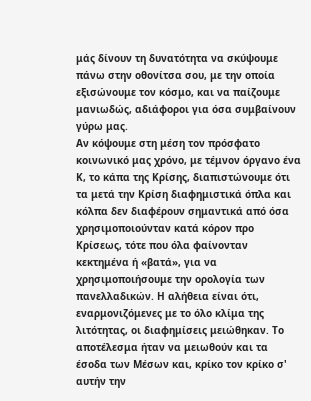μάς δίνουν τη δυνατότητα να σκύψουμε πάνω στην οθονίτσα σου, με την οποία εξισώνουμε τον κόσμο, και να παίζουμε μανιωδώς, αδιάφοροι για όσα συμβαίνουν γύρω μας.
Αν κόψουμε στη μέση τον πρόσφατο κοινωνικό μας χρόνο, με τέμνον όργανο ένα Κ, το κάπα της Κρίσης, διαπιστώνουμε ότι τα μετά την Κρίση διαφημιστικά όπλα και κόλπα δεν διαφέρουν σημαντικά από όσα χρησιμοποιούνταν κατά κόρον προ Κρίσεως, τότε που όλα φαίνονταν κεκτημένα ή «βατά», για να χρησιμοποιήσουμε την ορολογία των πανελλαδικών. Η αλήθεια είναι ότι, εναρμονιζόμενες με το όλο κλίμα της λιτότητας, οι διαφημίσεις μειώθηκαν. Το αποτέλεσμα ήταν να μειωθούν και τα έσοδα των Μέσων και, κρίκο τον κρίκο σ' αυτήν την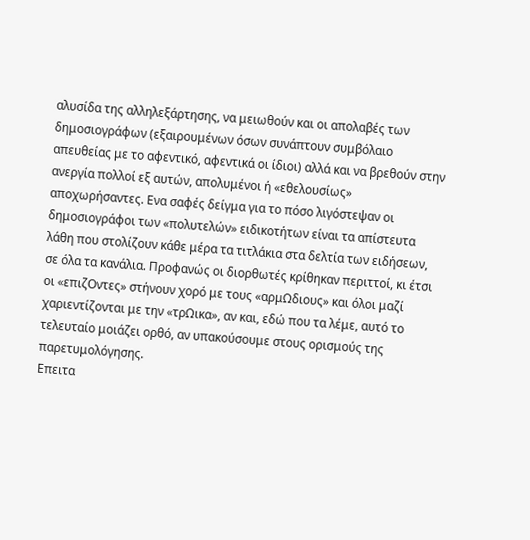αλυσίδα της αλληλεξάρτησης, να μειωθούν και οι απολαβές των δημοσιογράφων (εξαιρουμένων όσων συνάπτουν συμβόλαιο απευθείας με το αφεντικό, αφεντικά οι ίδιοι) αλλά και να βρεθούν στην ανεργία πολλοί εξ αυτών, απολυμένοι ή «εθελουσίως» αποχωρήσαντες. Ενα σαφές δείγμα για το πόσο λιγόστεψαν οι δημοσιογράφοι των «πολυτελών» ειδικοτήτων είναι τα απίστευτα λάθη που στολίζουν κάθε μέρα τα τιτλάκια στα δελτία των ειδήσεων, σε όλα τα κανάλια. Προφανώς οι διορθωτές κρίθηκαν περιττοί, κι έτσι οι «επιζΟντες» στήνουν χορό με τους «αρμΩδιους» και όλοι μαζί χαριεντίζονται με την «τρΩικα», αν και, εδώ που τα λέμε, αυτό το τελευταίο μοιάζει ορθό, αν υπακούσουμε στους ορισμούς της παρετυμολόγησης.
Επειτα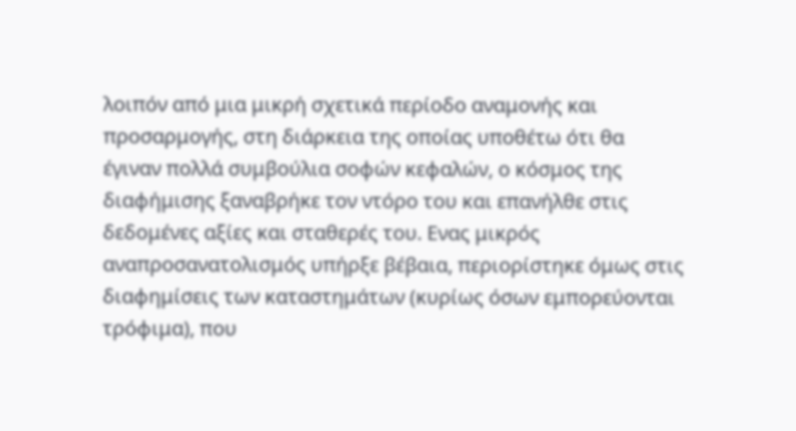λοιπόν από μια μικρή σχετικά περίοδο αναμονής και προσαρμογής, στη διάρκεια της οποίας υποθέτω ότι θα έγιναν πολλά συμβούλια σοφών κεφαλών, ο κόσμος της διαφήμισης ξαναβρήκε τον ντόρο του και επανήλθε στις δεδομένες αξίες και σταθερές του. Ενας μικρός αναπροσανατολισμός υπήρξε βέβαια, περιορίστηκε όμως στις διαφημίσεις των καταστημάτων (κυρίως όσων εμπορεύονται τρόφιμα), που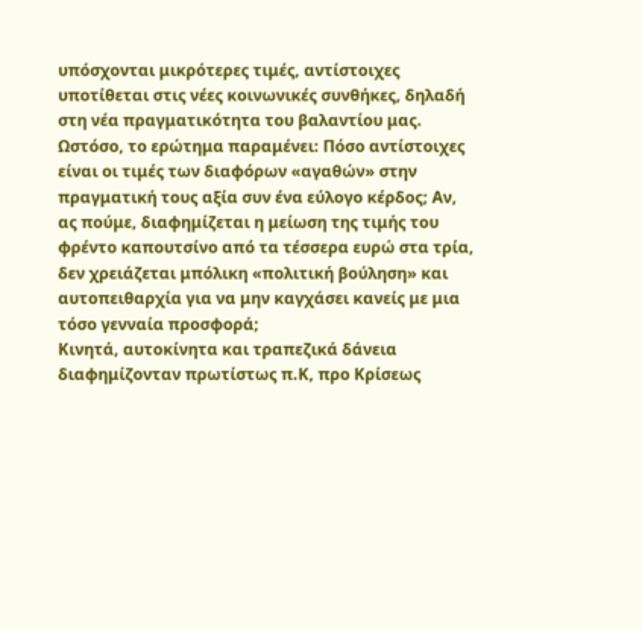υπόσχονται μικρότερες τιμές, αντίστοιχες υποτίθεται στις νέες κοινωνικές συνθήκες, δηλαδή στη νέα πραγματικότητα του βαλαντίου μας. Ωστόσο, το ερώτημα παραμένει: Πόσο αντίστοιχες είναι οι τιμές των διαφόρων «αγαθών» στην πραγματική τους αξία συν ένα εύλογο κέρδος; Αν, ας πούμε, διαφημίζεται η μείωση της τιμής του φρέντο καπουτσίνο από τα τέσσερα ευρώ στα τρία, δεν χρειάζεται μπόλικη «πολιτική βούληση» και αυτοπειθαρχία για να μην καγχάσει κανείς με μια τόσο γενναία προσφορά;
Κινητά, αυτοκίνητα και τραπεζικά δάνεια διαφημίζονταν πρωτίστως π.Κ, προ Κρίσεως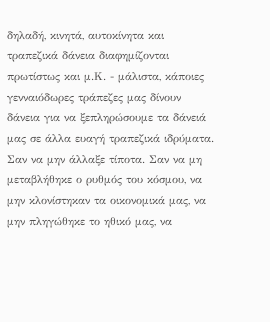δηλαδή, κινητά, αυτοκίνητα και τραπεζικά δάνεια διαφημίζονται πρωτίστως και μ.Κ. - μάλιστα, κάποιες γενναιόδωρες τράπεζες μας δίνουν δάνεια για να ξεπληρώσουμε τα δάνειά μας σε άλλα ευαγή τραπεζικά ιδρύματα. Σαν να μην άλλαξε τίποτα. Σαν να μη μεταβλήθηκε ο ρυθμός του κόσμου, να μην κλονίστηκαν τα οικονομικά μας, να μην πληγώθηκε το ηθικό μας, να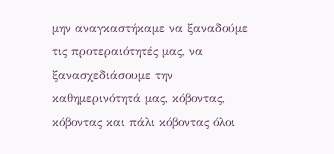μην αναγκαστήκαμε να ξαναδούμε τις προτεραιότητές μας, να ξανασχεδιάσουμε την καθημερινότητά μας, κόβοντας, κόβοντας και πάλι κόβοντας όλοι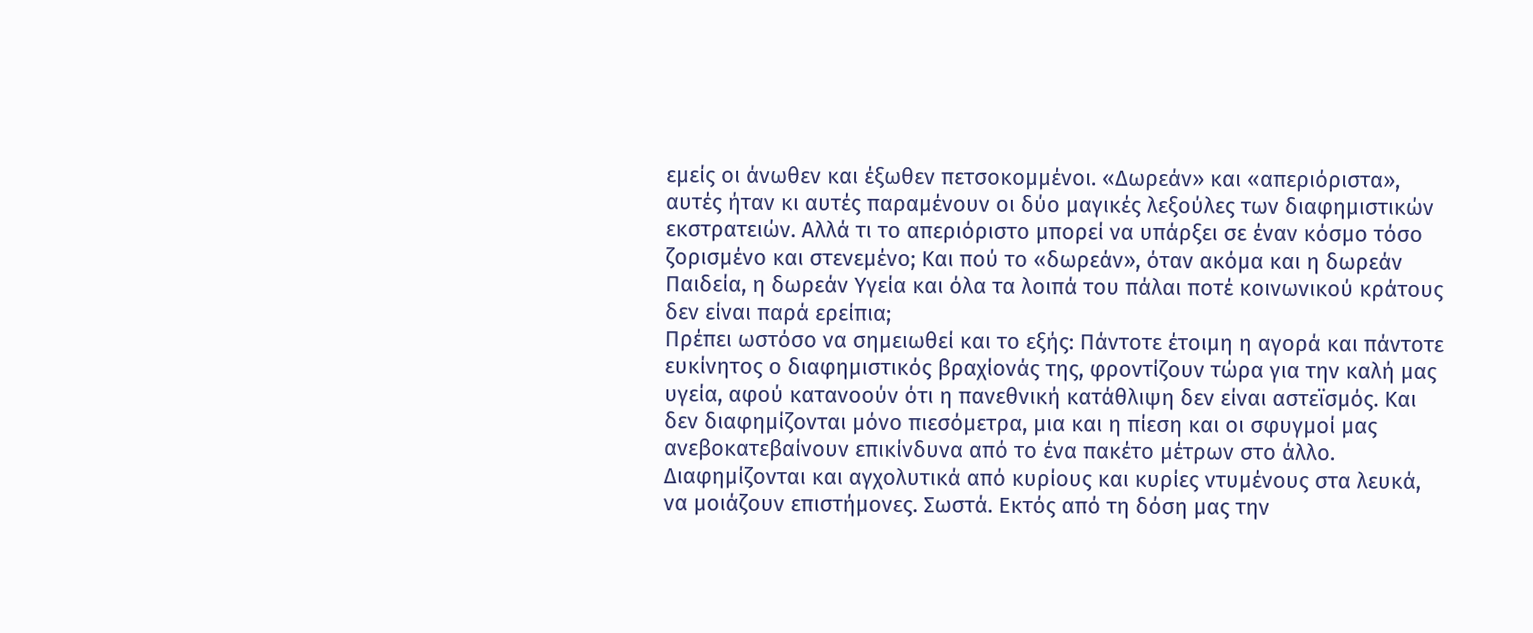εμείς οι άνωθεν και έξωθεν πετσοκομμένοι. «Δωρεάν» και «απεριόριστα», αυτές ήταν κι αυτές παραμένουν οι δύο μαγικές λεξούλες των διαφημιστικών εκστρατειών. Αλλά τι το απεριόριστο μπορεί να υπάρξει σε έναν κόσμο τόσο ζορισμένο και στενεμένο; Και πού το «δωρεάν», όταν ακόμα και η δωρεάν Παιδεία, η δωρεάν Υγεία και όλα τα λοιπά του πάλαι ποτέ κοινωνικού κράτους δεν είναι παρά ερείπια;
Πρέπει ωστόσο να σημειωθεί και το εξής: Πάντοτε έτοιμη η αγορά και πάντοτε ευκίνητος ο διαφημιστικός βραχίονάς της, φροντίζουν τώρα για την καλή μας υγεία, αφού κατανοούν ότι η πανεθνική κατάθλιψη δεν είναι αστεϊσμός. Και δεν διαφημίζονται μόνο πιεσόμετρα, μια και η πίεση και οι σφυγμοί μας ανεβοκατεβαίνουν επικίνδυνα από το ένα πακέτο μέτρων στο άλλο. Διαφημίζονται και αγχολυτικά από κυρίους και κυρίες ντυμένους στα λευκά, να μοιάζουν επιστήμονες. Σωστά. Εκτός από τη δόση μας την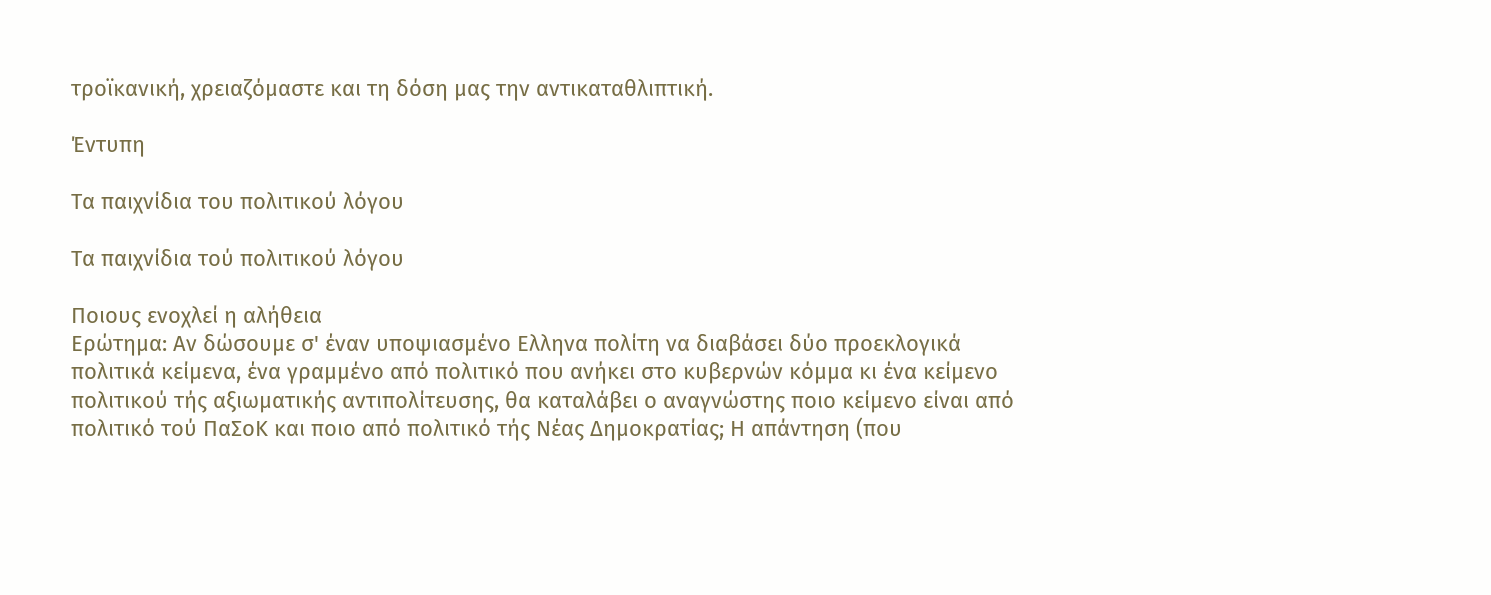τροϊκανική, χρειαζόμαστε και τη δόση μας την αντικαταθλιπτική.

Έντυπη

Τα παιχνίδια του πολιτικού λόγου

Τα παιχνίδια τού πολιτικού λόγου

Ποιους ενοχλεί η αλήθεια
Ερώτημα: Αν δώσουμε σ' έναν υποψιασμένο Ελληνα πολίτη να διαβάσει δύο προεκλογικά πολιτικά κείμενα, ένα γραμμένο από πολιτικό που ανήκει στο κυβερνών κόμμα κι ένα κείμενο πολιτικού τής αξιωματικής αντιπολίτευσης, θα καταλάβει ο αναγνώστης ποιο κείμενο είναι από πολιτικό τού ΠαΣοΚ και ποιο από πολιτικό τής Νέας Δημοκρατίας; Η απάντηση (που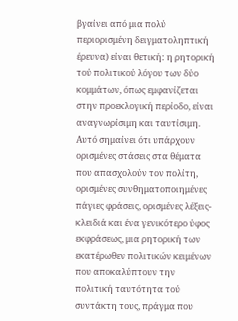βγαίνει από μια πολύ περιορισμένη δειγματοληπτική έρευνα) είναι θετική: η ρητορική τού πολιτικού λόγου των δύο κομμάτων, όπως εμφανίζεται στην προεκλογική περίοδο, είναι αναγνωρίσιμη και ταυτίσιμη. Αυτό σημαίνει ότι υπάρχουν ορισμένες στάσεις στα θέματα που απασχολούν τον πολίτη, ορισμένες συνθηματοποιημένες πάγιες φράσεις, ορισμένες λέξεις-κλειδιά και ένα γενικότερο ύφος εκφράσεως, μια ρητορική των εκατέρωθεν πολιτικών κειμένων που αποκαλύπτουν την πολιτική ταυτότητα τού συντάκτη τους, πράγμα που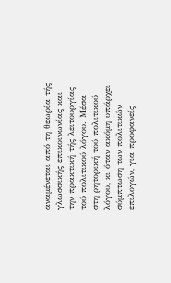αναμένεται από τη θεωρία τής γλωσσικής επικοινωνίας και την πρακτική τής λειτουργίας τού πολιτικού λόγου. Μέσα στη ρητορική τού πολιτικού λόγου, κι όταν ακόμη υπάρχει σύμπτωση των πολιτικών επιλογών, για προφανείς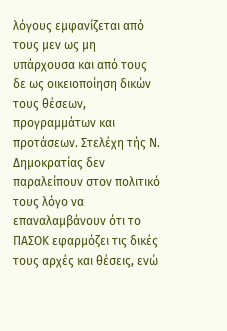λόγους εμφανίζεται από τους μεν ως μη υπάρχουσα και από τους δε ως οικειοποίηση δικών τους θέσεων, προγραμμάτων και προτάσεων. Στελέχη τής Ν. Δημοκρατίας δεν παραλείπουν στον πολιτικό τους λόγο να επαναλαμβάνουν ότι το ΠΑΣΟΚ εφαρμόζει τις δικές τους αρχές και θέσεις, ενώ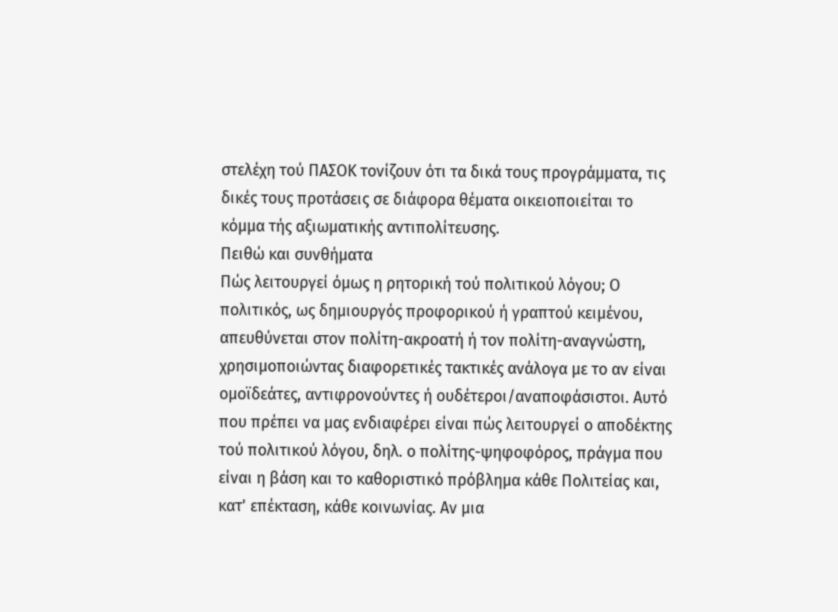στελέχη τού ΠΑΣΟΚ τονίζουν ότι τα δικά τους προγράμματα, τις δικές τους προτάσεις σε διάφορα θέματα οικειοποιείται το κόμμα τής αξιωματικής αντιπολίτευσης.
Πειθώ και συνθήματα
Πώς λειτουργεί όμως η ρητορική τού πολιτικού λόγου; Ο πολιτικός, ως δημιουργός προφορικού ή γραπτού κειμένου, απευθύνεται στον πολίτη-ακροατή ή τον πολίτη-αναγνώστη, χρησιμοποιώντας διαφορετικές τακτικές ανάλογα με το αν είναι ομοϊδεάτες, αντιφρονούντες ή ουδέτεροι/αναποφάσιστοι. Αυτό που πρέπει να μας ενδιαφέρει είναι πώς λειτουργεί ο αποδέκτης τού πολιτικού λόγου, δηλ. ο πολίτης-ψηφοφόρος, πράγμα που είναι η βάση και το καθοριστικό πρόβλημα κάθε Πολιτείας και, κατ' επέκταση, κάθε κοινωνίας. Αν μια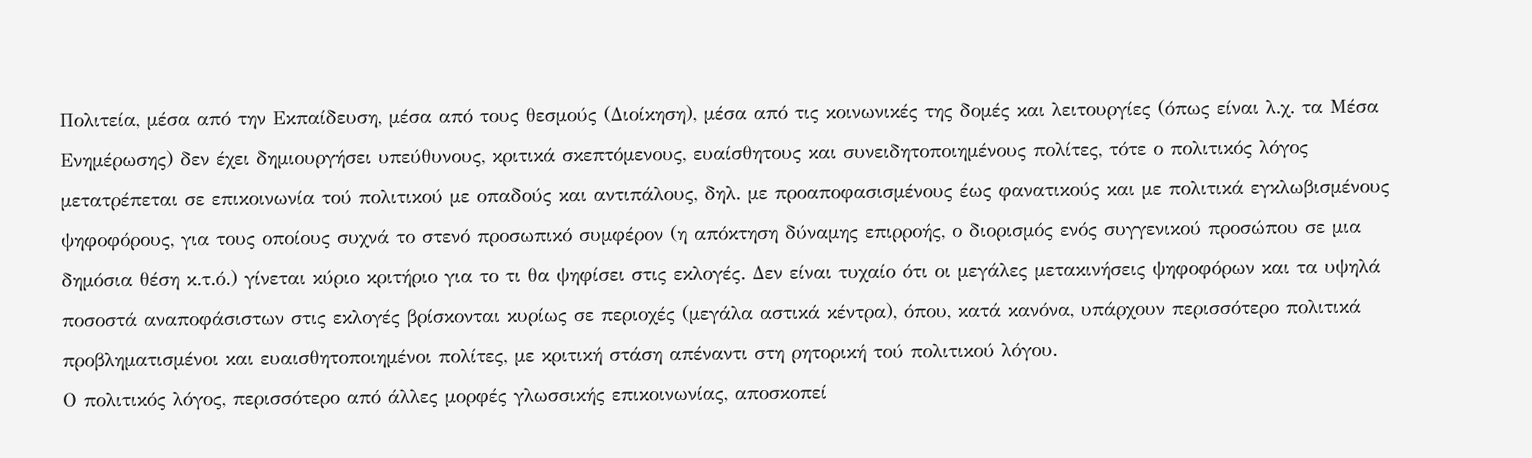Πολιτεία, μέσα από την Εκπαίδευση, μέσα από τους θεσμούς (Διοίκηση), μέσα από τις κοινωνικές της δομές και λειτουργίες (όπως είναι λ.χ. τα Μέσα Ενημέρωσης) δεν έχει δημιουργήσει υπεύθυνους, κριτικά σκεπτόμενους, ευαίσθητους και συνειδητοποιημένους πολίτες, τότε ο πολιτικός λόγος μετατρέπεται σε επικοινωνία τού πολιτικού με οπαδούς και αντιπάλους, δηλ. με προαποφασισμένους έως φανατικούς και με πολιτικά εγκλωβισμένους ψηφοφόρους, για τους οποίους συχνά το στενό προσωπικό συμφέρον (η απόκτηση δύναμης επιρροής, ο διορισμός ενός συγγενικού προσώπου σε μια δημόσια θέση κ.τ.ό.) γίνεται κύριο κριτήριο για το τι θα ψηφίσει στις εκλογές. Δεν είναι τυχαίο ότι οι μεγάλες μετακινήσεις ψηφοφόρων και τα υψηλά ποσοστά αναποφάσιστων στις εκλογές βρίσκονται κυρίως σε περιοχές (μεγάλα αστικά κέντρα), όπου, κατά κανόνα, υπάρχουν περισσότερο πολιτικά προβληματισμένοι και ευαισθητοποιημένοι πολίτες, με κριτική στάση απέναντι στη ρητορική τού πολιτικού λόγου.
Ο πολιτικός λόγος, περισσότερο από άλλες μορφές γλωσσικής επικοινωνίας, αποσκοπεί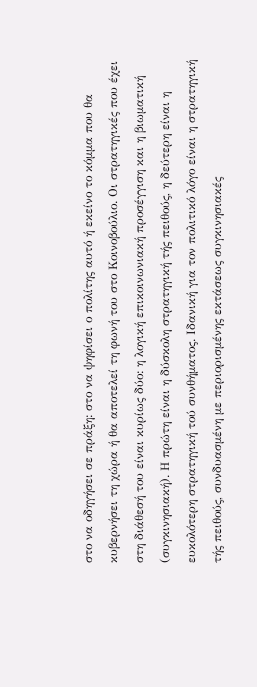στο να οδηγήσει σε πράξη: στο να ψηφίσει ο πολίτης αυτό ή εκείνο το κόμμα που θα κυβερνήσει τη χώρα ή θα αποτελεί τη φωνή του στο Κοινοβούλιο. Οι στρατηγικές που έχει στη διάθεσή του είναι κυρίως δύο: η λογική επικοινωνιακή προσέγγιση και η βιωματική (συγκινησιακή). Η πρώτη είναι η δύσκολη στρατηγική τής πειθούς, η δεύτερη είναι η ευκολότερη στρατηγική τού συνθήματος. Ιδανική για τον πολιτικό λόγο είναι η στρατηγική τής πειθούς, συνδυασμένη με περιορισμένης εκτάσεως συγκινησιακές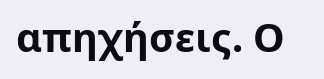απηχήσεις. Ο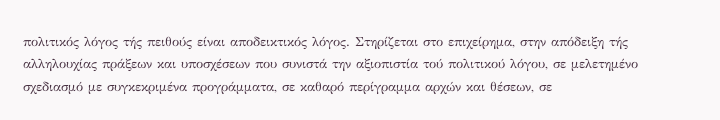πολιτικός λόγος τής πειθούς είναι αποδεικτικός λόγος. Στηρίζεται στο επιχείρημα, στην απόδειξη τής αλληλουχίας πράξεων και υποσχέσεων που συνιστά την αξιοπιστία τού πολιτικού λόγου, σε μελετημένο σχεδιασμό με συγκεκριμένα προγράμματα, σε καθαρό περίγραμμα αρχών και θέσεων, σε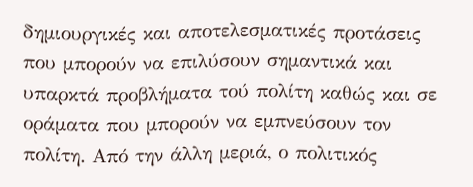δημιουργικές και αποτελεσματικές προτάσεις που μπορούν να επιλύσουν σημαντικά και υπαρκτά προβλήματα τού πολίτη καθώς και σε οράματα που μπορούν να εμπνεύσουν τον πολίτη. Από την άλλη μεριά, ο πολιτικός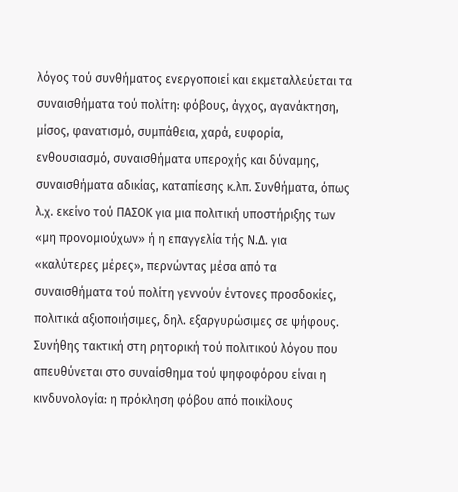λόγος τού συνθήματος ενεργοποιεί και εκμεταλλεύεται τα συναισθήματα τού πολίτη: φόβους, άγχος, αγανάκτηση, μίσος, φανατισμό, συμπάθεια, χαρά, ευφορία, ενθουσιασμό, συναισθήματα υπεροχής και δύναμης, συναισθήματα αδικίας, καταπίεσης κ.λπ. Συνθήματα, όπως λ.χ. εκείνο τού ΠΑΣΟΚ για μια πολιτική υποστήριξης των «μη προνομιούχων» ή η επαγγελία τής Ν.Δ. για «καλύτερες μέρες», περνώντας μέσα από τα συναισθήματα τού πολίτη γεννούν έντονες προσδοκίες, πολιτικά αξιοποιήσιμες, δηλ. εξαργυρώσιμες σε ψήφους. Συνήθης τακτική στη ρητορική τού πολιτικού λόγου που απευθύνεται στο συναίσθημα τού ψηφοφόρου είναι η κινδυνολογία: η πρόκληση φόβου από ποικίλους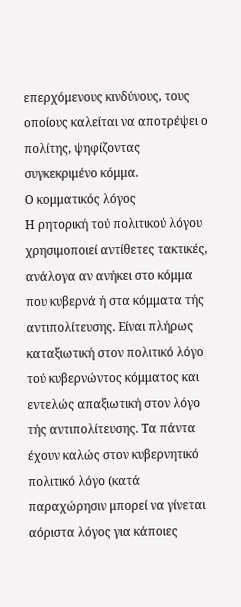επερχόμενους κινδύνους, τους οποίους καλείται να αποτρέψει ο πολίτης, ψηφίζοντας συγκεκριμένο κόμμα.
Ο κομματικός λόγος
Η ρητορική τού πολιτικού λόγου χρησιμοποιεί αντίθετες τακτικές, ανάλογα αν ανήκει στο κόμμα που κυβερνά ή στα κόμματα τής αντιπολίτευσης. Είναι πλήρως καταξιωτική στον πολιτικό λόγο τού κυβερνώντος κόμματος και εντελώς απαξιωτική στον λόγο τής αντιπολίτευσης. Τα πάντα έχουν καλώς στον κυβερνητικό πολιτικό λόγο (κατά παραχώρησιν μπορεί να γίνεται αόριστα λόγος για κάποιες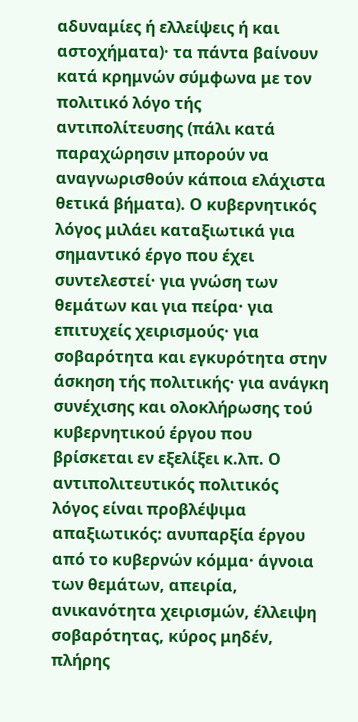αδυναμίες ή ελλείψεις ή και αστοχήματα)· τα πάντα βαίνουν κατά κρημνών σύμφωνα με τον πολιτικό λόγο τής αντιπολίτευσης (πάλι κατά παραχώρησιν μπορούν να αναγνωρισθούν κάποια ελάχιστα θετικά βήματα). Ο κυβερνητικός λόγος μιλάει καταξιωτικά για σημαντικό έργο που έχει συντελεστεί· για γνώση των θεμάτων και για πείρα· για επιτυχείς χειρισμούς· για σοβαρότητα και εγκυρότητα στην άσκηση τής πολιτικής· για ανάγκη συνέχισης και ολοκλήρωσης τού κυβερνητικού έργου που βρίσκεται εν εξελίξει κ.λπ. Ο αντιπολιτευτικός πολιτικός λόγος είναι προβλέψιμα απαξιωτικός: ανυπαρξία έργου από το κυβερνών κόμμα· άγνοια των θεμάτων, απειρία, ανικανότητα χειρισμών, έλλειψη σοβαρότητας, κύρος μηδέν, πλήρης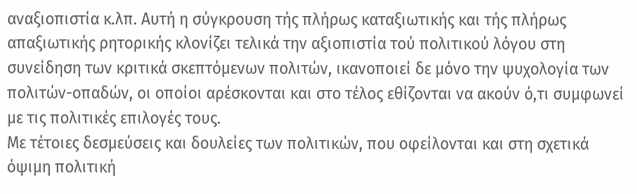αναξιοπιστία κ.λπ. Αυτή η σύγκρουση τής πλήρως καταξιωτικής και τής πλήρως απαξιωτικής ρητορικής κλονίζει τελικά την αξιοπιστία τού πολιτικού λόγου στη συνείδηση των κριτικά σκεπτόμενων πολιτών, ικανοποιεί δε μόνο την ψυχολογία των πολιτών-οπαδών, οι οποίοι αρέσκονται και στο τέλος εθίζονται να ακούν ό,τι συμφωνεί με τις πολιτικές επιλογές τους.
Με τέτοιες δεσμεύσεις και δουλείες των πολιτικών, που οφείλονται και στη σχετικά όψιμη πολιτική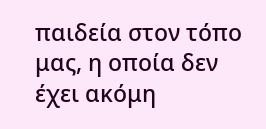παιδεία στον τόπο μας, η οποία δεν έχει ακόμη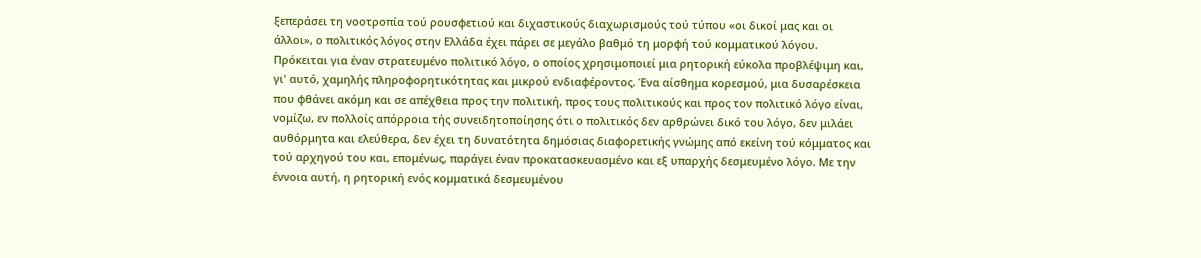ξεπεράσει τη νοοτροπία τού ρουσφετιού και διχαστικούς διαχωρισμούς τού τύπου «οι δικοί μας και οι άλλοι», ο πολιτικός λόγος στην Ελλάδα έχει πάρει σε μεγάλο βαθμό τη μορφή τού κομματικού λόγου. Πρόκειται για έναν στρατευμένο πολιτικό λόγο, ο οποίος χρησιμοποιεί μια ρητορική εύκολα προβλέψιμη και, γι' αυτό, χαμηλής πληροφορητικότητας και μικρού ενδιαφέροντος. Ένα αίσθημα κορεσμού, μια δυσαρέσκεια που φθάνει ακόμη και σε απέχθεια προς την πολιτική, προς τους πολιτικούς και προς τον πολιτικό λόγο είναι, νομίζω, εν πολλοίς απόρροια τής συνειδητοποίησης ότι ο πολιτικός δεν αρθρώνει δικό του λόγο, δεν μιλάει αυθόρμητα και ελεύθερα, δεν έχει τη δυνατότητα δημόσιας διαφορετικής γνώμης από εκείνη τού κόμματος και τού αρχηγού του και, επομένως, παράγει έναν προκατασκευασμένο και εξ υπαρχής δεσμευμένο λόγο. Με την έννοια αυτή, η ρητορική ενός κομματικά δεσμευμένου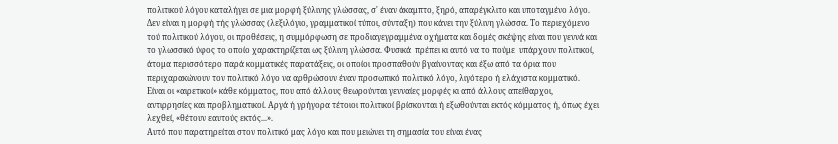πολιτικού λόγου καταλήγει σε μια μορφή ξύλινης γλώσσας, σ' έναν άκαμπτο, ξηρό, απαρέγκλιτο και υποταγμένο λόγο. Δεν είναι η μορφή τής γλώσσας (λεξιλόγιο, γραμματικοί τύποι, σύνταξη) που κάνει την ξύλινη γλώσσα. Το περιεχόμενο τού πολιτικού λόγου, οι προθέσεις, η συμμόρφωση σε προδιαγεγραμμένα οχήματα και δομές σκέψης είναι που γεννά και το γλωσσικό ύφος το οποίο χαρακτηρίζεται ως ξύλινη γλώσσα. Φυσικά  πρέπει κι αυτό να το πούμε  υπάρχουν πολιτικοί, άτομα περισσότερο παρά κομματικές παρατάξεις, οι οποίοι προσπαθούν βγαίνοντας και έξω από τα όρια που περιχαρακώνουν τον πολιτικό λόγο να αρθρώσουν έναν προσωπικό πολιτικό λόγο, λιγότερο ή ελάχιστα κομματικό. Είναι οι «αιρετικοί» κάθε κόμματος, που από άλλους θεωρούνται γενναίες μορφές κι από άλλους απείθαρχοι, αντιρρησίες και προβληματικοί. Αργά ή γρήγορα τέτοιοι πολιτικοί βρίσκονται ή εξωθούνται εκτός κόμματος ή, όπως έχει λεχθεί, «θέτουν εαυτούς εκτός...».
Αυτό που παρατηρείται στον πολιτικό μας λόγο και που μειώνει τη σημασία του είναι ένας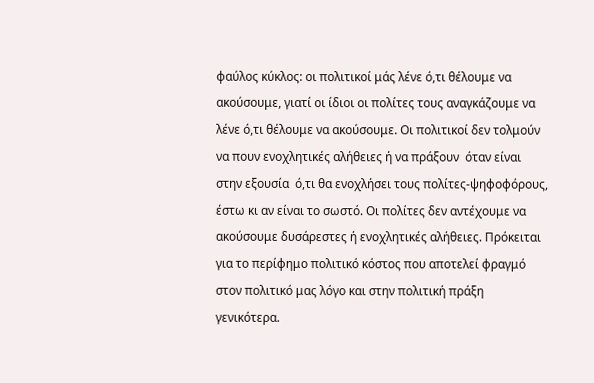φαύλος κύκλος: οι πολιτικοί μάς λένε ό,τι θέλουμε να ακούσουμε, γιατί οι ίδιοι οι πολίτες τους αναγκάζουμε να λένε ό,τι θέλουμε να ακούσουμε. Οι πολιτικοί δεν τολμούν να πουν ενοχλητικές αλήθειες ή να πράξουν  όταν είναι στην εξουσία  ό,τι θα ενοχλήσει τους πολίτες-ψηφοφόρους, έστω κι αν είναι το σωστό. Οι πολίτες δεν αντέχουμε να ακούσουμε δυσάρεστες ή ενοχλητικές αλήθειες. Πρόκειται για το περίφημο πολιτικό κόστος που αποτελεί φραγμό στον πολιτικό μας λόγο και στην πολιτική πράξη γενικότερα.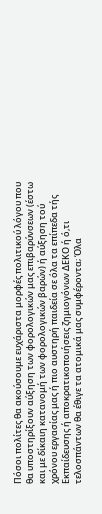Πόσοι πολίτες θα ακούσουμε ευχάριστα μορφές πολιτικού λόγου που θα υποστηρίξουν αύξηση των φορολογικών μας επιβαρύνσεων (έστω και με δίκαιη κατανομή των φορολογικών βαρών) ή αύξηση τού χρόνου εργασίας μας ή πιο αυστηρή παιδεία σε όλα τα επίπεδα τής Εκπαίδευσης ή αποκρατικοποιήσεις ζημιογόνων ΔΕΚΟ ή ό,τι τελοσπάντων θα έθιγε τα ατομικά μας συμφέροντα; Όλα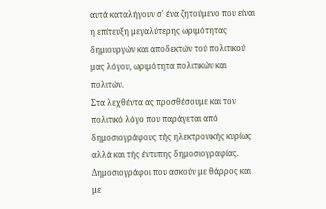αυτά καταλήγουν σ' ένα ζητούμενο που είναι η επίτευξη μεγαλύτερης ωριμότητας δημιουργών και αποδεκτών τού πολιτικού μας λόγου, ωριμότητα πολιτικών και πολιτών.
Στα λεχθέντα ας προσθέσουμε και τον πολιτικό λόγο που παράγεται από δημοσιογράφους τής ηλεκτρονικής κυρίως αλλά και τής έντυπης δημοσιογραφίας. Δημοσιογράφοι που ασκούν με θάρρος και με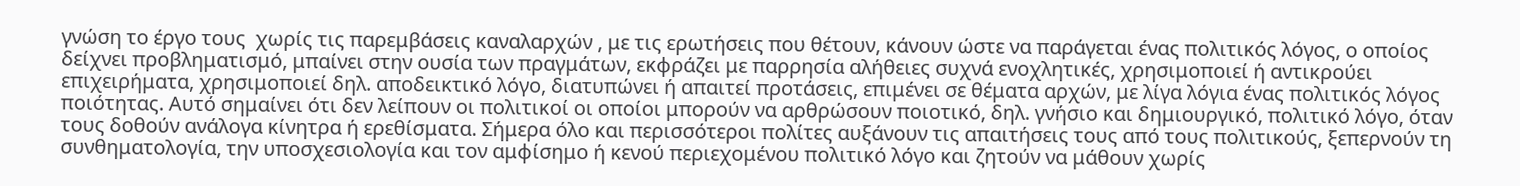γνώση το έργο τους  χωρίς τις παρεμβάσεις καναλαρχών , με τις ερωτήσεις που θέτουν, κάνουν ώστε να παράγεται ένας πολιτικός λόγος, ο οποίος δείχνει προβληματισμό, μπαίνει στην ουσία των πραγμάτων, εκφράζει με παρρησία αλήθειες συχνά ενοχλητικές, χρησιμοποιεί ή αντικρούει επιχειρήματα, χρησιμοποιεί δηλ. αποδεικτικό λόγο, διατυπώνει ή απαιτεί προτάσεις, επιμένει σε θέματα αρχών, με λίγα λόγια ένας πολιτικός λόγος ποιότητας. Αυτό σημαίνει ότι δεν λείπουν οι πολιτικοί οι οποίοι μπορούν να αρθρώσουν ποιοτικό, δηλ. γνήσιο και δημιουργικό, πολιτικό λόγο, όταν τους δοθούν ανάλογα κίνητρα ή ερεθίσματα. Σήμερα όλο και περισσότεροι πολίτες αυξάνουν τις απαιτήσεις τους από τους πολιτικούς, ξεπερνούν τη συνθηματολογία, την υποσχεσιολογία και τον αμφίσημο ή κενού περιεχομένου πολιτικό λόγο και ζητούν να μάθουν χωρίς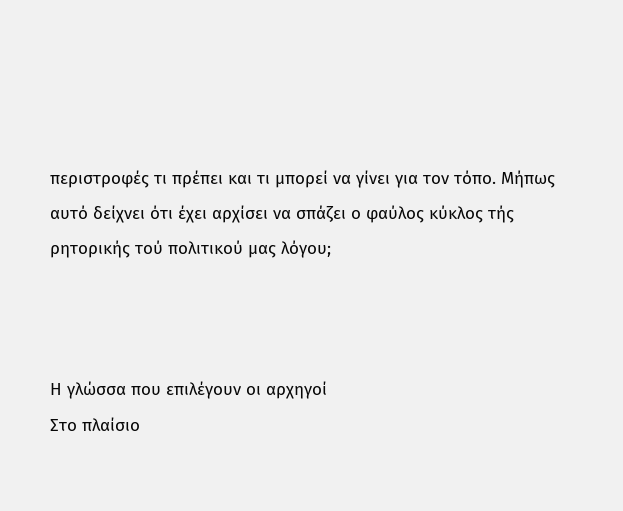περιστροφές τι πρέπει και τι μπορεί να γίνει για τον τόπο. Μήπως αυτό δείχνει ότι έχει αρχίσει να σπάζει ο φαύλος κύκλος τής ρητορικής τού πολιτικού μας λόγου;



Η γλώσσα που επιλέγουν οι αρχηγοί
Στο πλαίσιο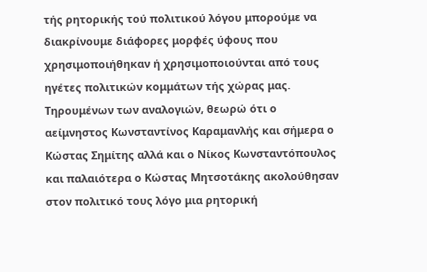τής ρητορικής τού πολιτικού λόγου μπορούμε να διακρίνουμε διάφορες μορφές ύφους που χρησιμοποιήθηκαν ή χρησιμοποιούνται από τους ηγέτες πολιτικών κομμάτων τής χώρας μας. Τηρουμένων των αναλογιών, θεωρώ ότι ο αείμνηστος Κωνσταντίνος Καραμανλής και σήμερα ο Κώστας Σημίτης αλλά και ο Νίκος Κωνσταντόπουλος και παλαιότερα ο Κώστας Μητσοτάκης ακολούθησαν στον πολιτικό τους λόγο μια ρητορική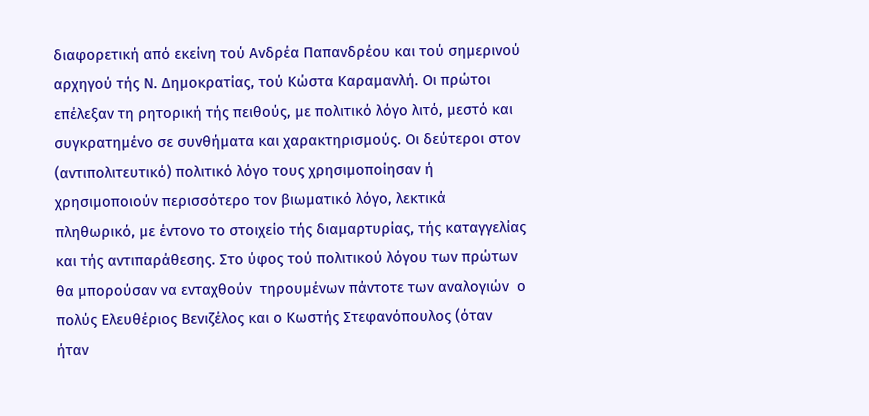διαφορετική από εκείνη τού Ανδρέα Παπανδρέου και τού σημερινού αρχηγού τής Ν. Δημοκρατίας, τού Κώστα Καραμανλή. Οι πρώτοι επέλεξαν τη ρητορική τής πειθούς, με πολιτικό λόγο λιτό, μεστό και συγκρατημένο σε συνθήματα και χαρακτηρισμούς. Οι δεύτεροι στον (αντιπολιτευτικό) πολιτικό λόγο τους χρησιμοποίησαν ή χρησιμοποιούν περισσότερο τον βιωματικό λόγο, λεκτικά πληθωρικό, με έντονο το στοιχείο τής διαμαρτυρίας, τής καταγγελίας και τής αντιπαράθεσης. Στο ύφος τού πολιτικού λόγου των πρώτων θα μπορούσαν να ενταχθούν  τηρουμένων πάντοτε των αναλογιών  ο πολύς Ελευθέριος Βενιζέλος και ο Κωστής Στεφανόπουλος (όταν ήταν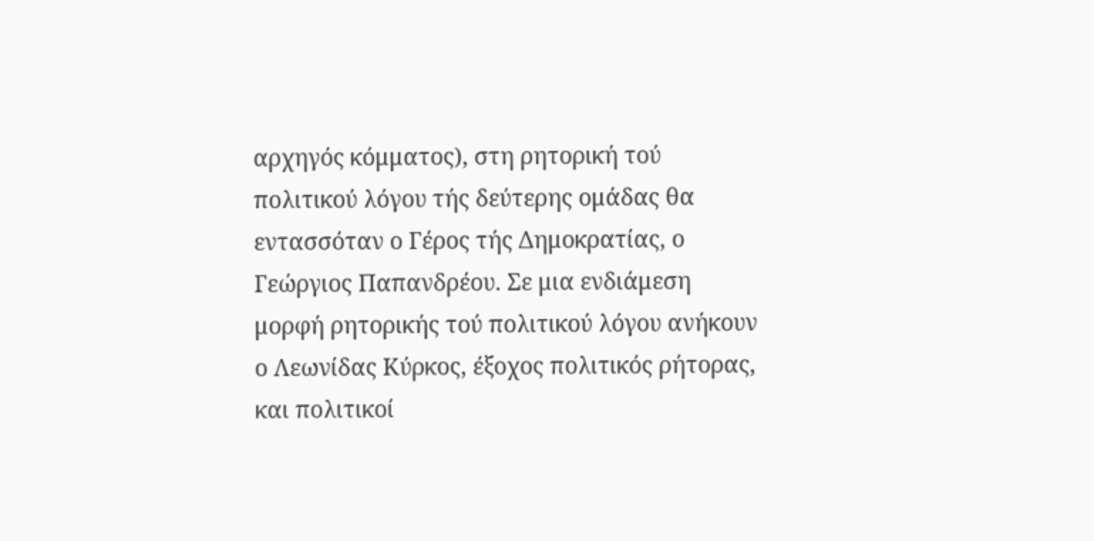αρχηγός κόμματος), στη ρητορική τού πολιτικού λόγου τής δεύτερης ομάδας θα εντασσόταν ο Γέρος τής Δημοκρατίας, ο Γεώργιος Παπανδρέου. Σε μια ενδιάμεση μορφή ρητορικής τού πολιτικού λόγου ανήκουν ο Λεωνίδας Κύρκος, έξοχος πολιτικός ρήτορας, και πολιτικοί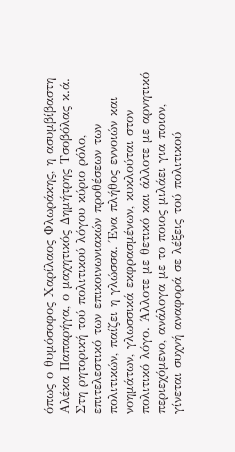όπως ο θυμόσοφος Χαρίλαος Φλωράκης, η ασυμβίβαστη Αλέκα Παπαρήγα, ο μαχητικός Δημήτρης Τσοβόλας κ.ά.
Στη ρητορική τού πολιτικού λόγου κύριο ρόλο, επιτελεστικό των επικοινωνιακών προθέσεων των πολιτικών, παίζει η γλώσσα. Ένα πλήθος εννοιών και νοημάτων, γλωσσικά εκφρασμένων, κυκλούται στον πολιτικό λόγο. Άλλοτε με θετικό και άλλοτε με αρνητικό περιεχόμενο, ανάλογα με το ποιος μιλάει για ποιον, γίνεται συχνή αναφορά σε λέξεις τού πολιτικού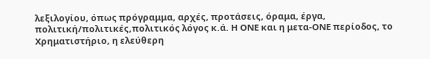λεξιλογίου, όπως πρόγραμμα, αρχές, προτάσεις, όραμα, έργα, πολιτική/πολιτικές,πολιτικός λόγος κ.ά. Η ΟΝΕ και η μετα-ΟΝΕ περίοδος, το Χρηματιστήριο, η ελεύθερη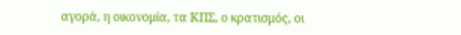αγορά, η οικονομία, τα ΚΠΣ, ο κρατισμός, οι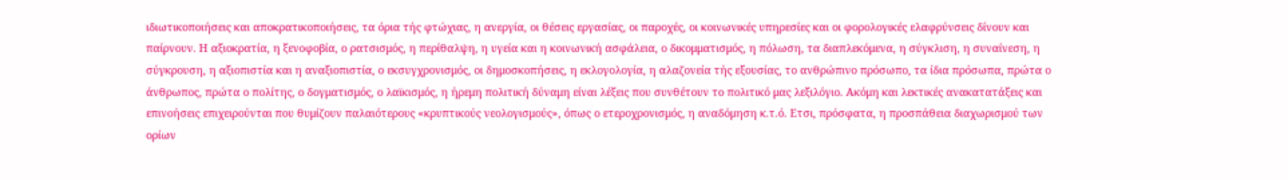ιδιωτικοποιήσεις και αποκρατικοποιήσεις, τα όρια τής φτώχιας, η ανεργία, οι θέσεις εργασίας, οι παροχές, οι κοινωνικές υπηρεσίες και οι φορολογικές ελαφρύνσεις δίνουν και παίρνουν. Η αξιοκρατία, η ξενοφοβία, ο ρατσισμός, η περίθαλψη, η υγεία και η κοινωνική ασφάλεια, ο δικομματισμός, η πόλωση, τα διαπλεκόμενα, η σύγκλιση, η συναίνεση, η σύγκρουση, η αξιοπιστία και η αναξιοπιστία, ο εκσυγχρονισμός, οι δημοσκοπήσεις, η εκλογολογία, η αλαζονεία τής εξουσίας, το ανθρώπινο πρόσωπο, τα ίδια πρόσωπα, πρώτα ο άνθρωπος, πρώτα ο πολίτης, ο δογματισμός, ο λαϊκισμός, η ήρεμη πολιτική δύναμη είναι λέξεις που συνθέτουν το πολιτικό μας λεξιλόγιο. Ακόμη και λεκτικές ανακατατάξεις και επινοήσεις επιχειρούνται που θυμίζουν παλαιότερους «κρυπτικούς νεολογισμούς», όπως ο ετεροχρονισμός, η αναδόμηση κ.τ.ό. Ετσι, πρόσφατα, η προσπάθεια διαχωρισμού των ορίων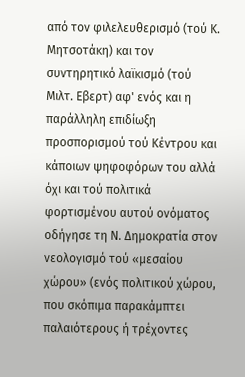από τον φιλελευθερισμό (τού Κ. Μητσοτάκη) και τον συντηρητικό λαϊκισμό (τού Μιλτ. Εβερτ) αφ' ενός και η παράλληλη επιδίωξη προσπορισμού τού Κέντρου και κάποιων ψηφοφόρων του αλλά όχι και τού πολιτικά φορτισμένου αυτού ονόματος οδήγησε τη Ν. Δημοκρατία στον νεολογισμό τού «μεσαίου χώρου» (ενός πολιτικού χώρου, που σκόπιμα παρακάμπτει παλαιότερους ή τρέχοντες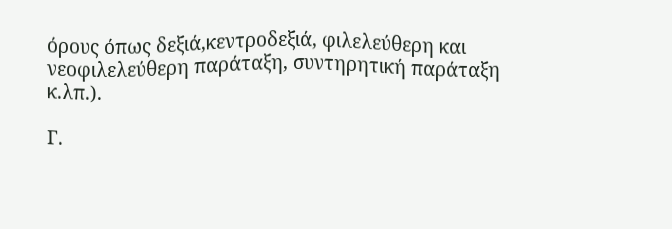όρους όπως δεξιά,κεντροδεξιά, φιλελεύθερη και νεοφιλελεύθερη παράταξη, συντηρητική παράταξη κ.λπ.).

Γ.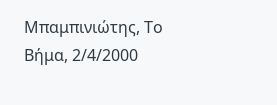Μπαμπινιώτης, Το Βήμα, 2/4/2000